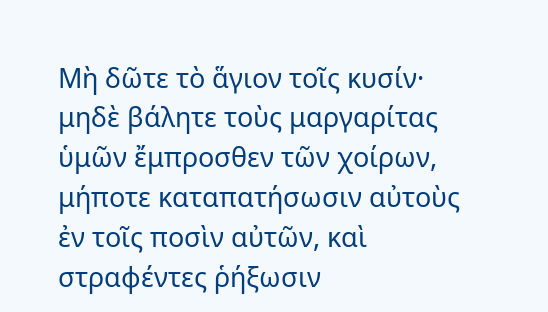Μὴ δῶτε τὸ ἅγιον τοῖς κυσίν· μηδὲ βάλητε τοὺς μαργαρίτας ὑμῶν ἔμπροσθεν τῶν χοίρων, μήποτε καταπατήσωσιν αὐτοὺς ἐν τοῖς ποσὶν αὐτῶν, καὶ στραφέντες ῥήξωσιν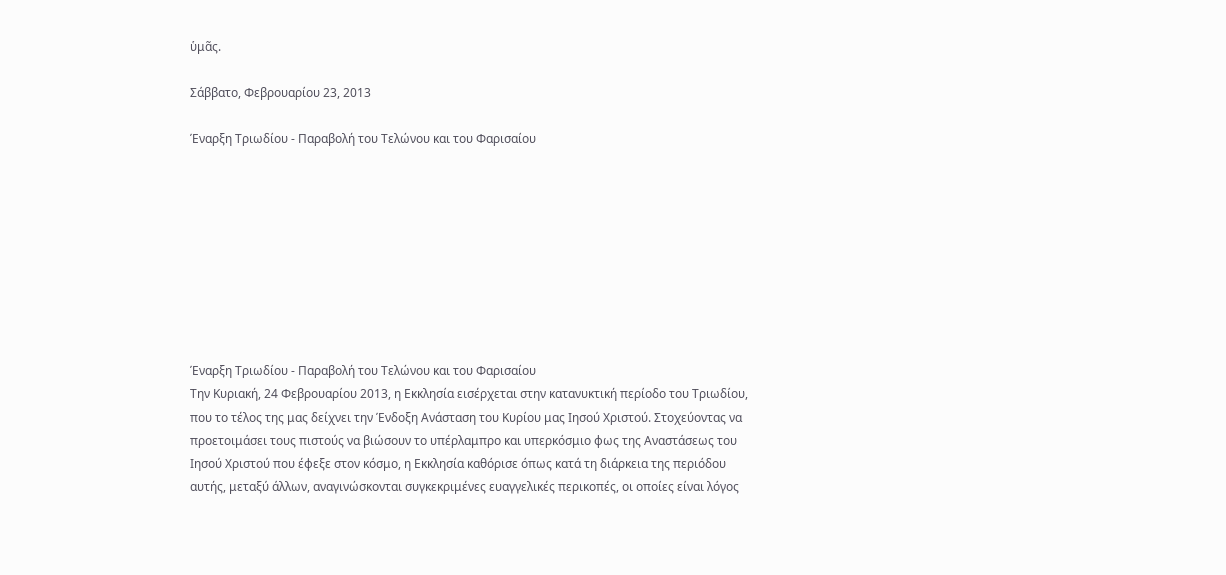ὑμᾶς.

Σάββατο, Φεβρουαρίου 23, 2013

Έναρξη Τριωδίου - Παραβολή του Τελώνου και του Φαρισαίου









Έναρξη Τριωδίου - Παραβολή του Τελώνου και του Φαρισαίου
Την Κυριακή, 24 Φεβρουαρίου 2013, η Εκκλησία εισέρχεται στην κατανυκτική περίοδο του Τριωδίου,  που το τέλος της μας δείχνει την Ένδοξη Ανάσταση του Κυρίου μας Ιησού Χριστού. Στοχεύοντας να προετοιμάσει τους πιστούς να βιώσουν το υπέρλαμπρο και υπερκόσμιο φως της Αναστάσεως του Ιησού Χριστού που έφεξε στον κόσμο, η Εκκλησία καθόρισε όπως κατά τη διάρκεια της περιόδου αυτής, μεταξύ άλλων, αναγινώσκονται συγκεκριμένες ευαγγελικές περικοπές, οι οποίες είναι λόγος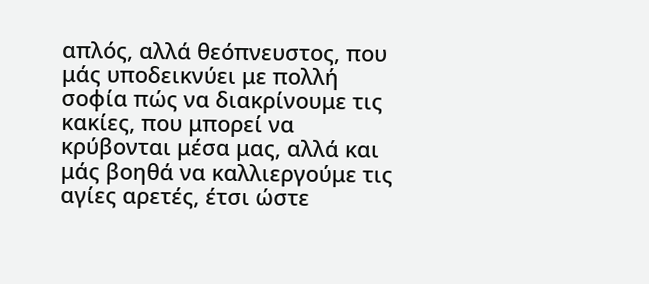απλός, αλλά θεόπνευστος, που μάς υποδεικνύει με πολλή σοφία πώς να διακρίνουμε τις κακίες, που μπορεί να κρύβονται μέσα μας, αλλά και μάς βοηθά να καλλιεργούμε τις αγίες αρετές, έτσι ώστε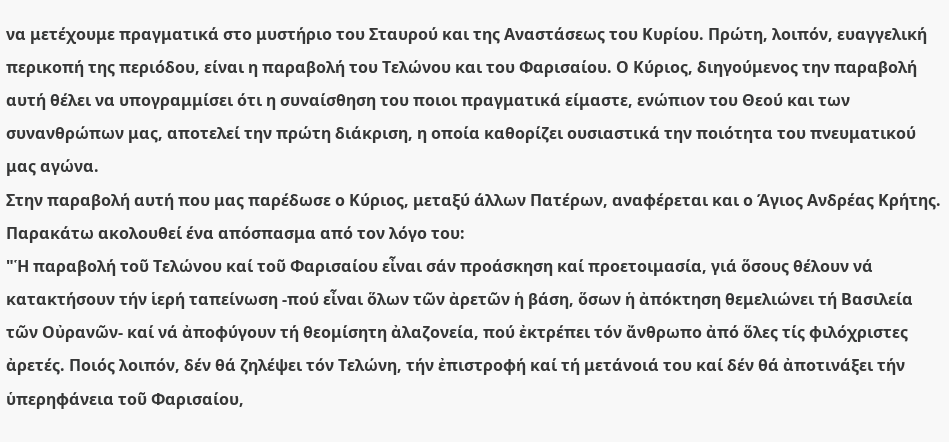να μετέχουμε πραγματικά στο μυστήριο του Σταυρού και της Αναστάσεως του Κυρίου. Πρώτη, λοιπόν, ευαγγελική περικοπή της περιόδου, είναι η παραβολή του Τελώνου και του Φαρισαίου. Ο Κύριος, διηγούμενος την παραβολή αυτή θέλει να υπογραμμίσει ότι η συναίσθηση του ποιοι πραγματικά είμαστε, ενώπιον του Θεού και των συνανθρώπων μας, αποτελεί την πρώτη διάκριση, η οποία καθορίζει ουσιαστικά την ποιότητα του πνευματικού μας αγώνα.
Στην παραβολή αυτή που μας παρέδωσε ο Κύριος, μεταξύ άλλων Πατέρων, αναφέρεται και ο Άγιος Ανδρέας Κρήτης. Παρακάτω ακολουθεί ένα απόσπασμα από τον λόγο του:
"Ἡ παραβολή τοῦ Τελώνου καί τοῦ Φαρισαίου εἶναι σάν προάσκηση καί προετοιμασία, γιά ὅσους θέλουν νά κατακτήσουν τήν ἱερή ταπείνωση -πού εἶναι ὅλων τῶν ἀρετῶν ἡ βάση, ὅσων ἡ ἀπόκτηση θεμελιώνει τή Βασιλεία τῶν Οὐρανῶν- καί νά ἀποφύγουν τή θεομίσητη ἀλαζονεία, πού ἐκτρέπει τόν ἄνθρωπο ἀπό ὅλες τίς φιλόχριστες ἀρετές. Ποιός λοιπόν, δέν θά ζηλέψει τόν Τελώνη, τήν ἐπιστροφή καί τή μετάνοιά του καί δέν θά ἀποτινάξει τήν ὑπερηφάνεια τοῦ Φαρισαίου,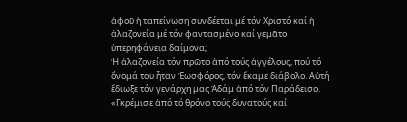ἀφοῦ ἡ ταπείνωση συνδέεται μέ τόν Χριστό καί ἡ ἀλαζονεία μέ τόν φαντασμένο καί γεμᾶτο ὑπερηφάνεια δαίμονα;
Ἡ ἀλαζονεία τόν πρῶτο ἀπό τούς ἀγγέλους, πού τό ὄνομά του ἧταν Ἑωσφόρος, τόν ἔκαμε διάβολο. Αὐτή ἔδιωξε τόν γενάρχη μας Ἀδάμ ἀπό τόν Παράδεισο. «Γκρέμισε ἀπό τό θρόνο τούς δυνατούς καί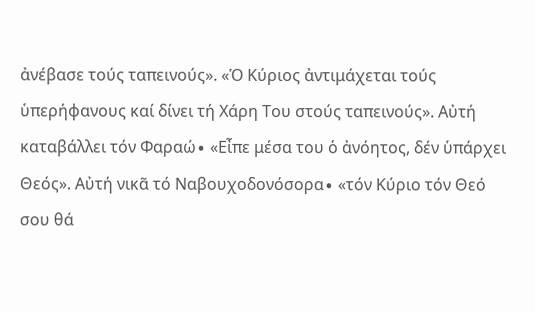ἀνέβασε τούς ταπεινούς». «Ὁ Κύριος ἀντιμάχεται τούς ὑπερήφανους καί δίνει τή Χάρη Του στούς ταπεινούς». Αὐτή καταβάλλει τόν Φαραώ∙ «Εἶπε μέσα του ὁ ἀνόητος, δέν ὑπάρχει Θεός». Αὐτή νικᾶ τό Ναβουχοδονόσορα∙ «τόν Κύριο τόν Θεό σου θά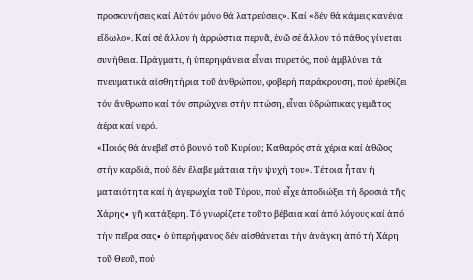προσκυνήσεις καί Αὐτόν μόνο θά λατρεύσεις». Καί «δέν θά κάμεις κανένα εἴδωλο». Καί σέ ἄλλον ἡ ἀρρώστια περνᾶ, ἐνῶ σέ ἄλλον τό πάθος γίνεται συνήθεια. Πράγματι, ἡ ὑπερηφάνεια εἶναι πυρετός, πού ἀμβλύνει τά πνευματικά αἰσθητήρια τοῦ ἀνθρώπου, φοβερή παράκρουση, πού ἐρεθίζει τόν ἄνθρωπο καί τόν σπρώχνει στήν πτώση, εἶναι ὑδρώπικας γεμᾶτος ἀέρα καί νερό.
«Ποιός θά ἀνεβεῖ στό βουνό τοῦ Κυρίου; Καθαρός στά χέρια καί ἀθῶος στήν καρδιά, πού δέν ἔλαβε μάταια τήν ψυχή του». Τέτοια ἦταν ἡ ματαιότητα καί ἡ ἀγερωχία τοῦ Τύρου, πού εἶχε ἀποδιώξει τή δροσιά τῆς Χάρης∙ γῆ κατάξερη. Τό γνωρίζετε τοῦτο βέβαια καί ἀπό λόγους καί ἀπό τήν πεῖρα σας∙ ὁ ὑπερήφανος δέν αἰσθάνεται τήν ἀνάγκη ἀπό τή Χάρη τοῦ Θεοῦ, πού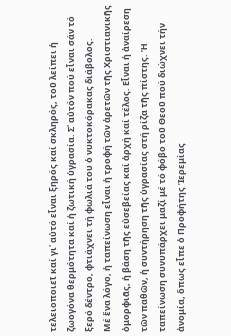τελειοποιεῖ καί γι᾿ αὐτό εἶναι ξηρός καί σκληρός, τοῦ λείπει ἡ ζωογόνα θερμότητα καί ἡ ζωτική ὑγρασία. Σ᾿ αὐτόν πού εἶναι σάν τό ξερό δέντρο, φτιάχνει τή φωλιά του ὁ νυκτοκόρακας διάβολος.
Μέ ἕνα λόγο, ἡ ταπείνωση εἶναι ἡ τροφή τῶν ἀρετῶν τῆς Χριστιανικῆς ὀμορφιᾶς, ἡ βάση τῆς εὐσεβείας καί ἀρχή καί τέλος. Εἶναι ἡ ἀναίρεση τῶν παθῶν, ἡ συντήρηση τῆς ὑγρασίας στή ρίζα τῆς πίστης. Ἡ ταπείνωση συνυπάρχει μαζί μέ τό φόβο τοῦ Θεοῦ πού διώχνει τήν ἀνομία, ὅπως εἶπε ὁ Προφήτης Ἱερεμίας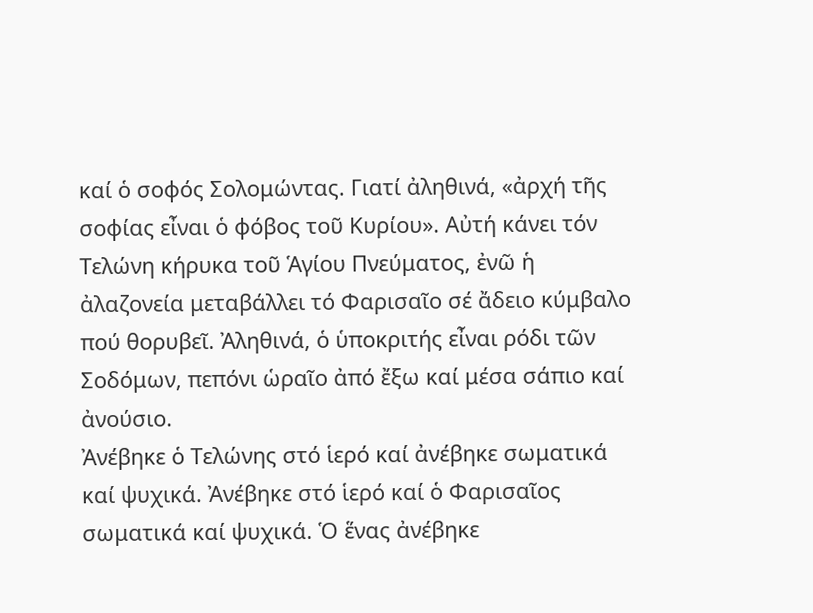καί ὁ σοφός Σολομώντας. Γιατί ἀληθινά, «ἀρχή τῆς σοφίας εἶναι ὁ φόβος τοῦ Κυρίου». Αὐτή κάνει τόν Τελώνη κήρυκα τοῦ Ἁγίου Πνεύματος, ἐνῶ ἡ ἀλαζονεία μεταβάλλει τό Φαρισαῖο σέ ἄδειο κύμβαλο πού θορυβεῖ. Ἀληθινά, ὁ ὑποκριτής εἶναι ρόδι τῶν Σοδόμων, πεπόνι ὡραῖο ἀπό ἔξω καί μέσα σάπιο καί ἀνούσιο.
Ἀνέβηκε ὁ Τελώνης στό ἱερό καί ἀνέβηκε σωματικά καί ψυχικά. Ἀνέβηκε στό ἱερό καί ὁ Φαρισαῖος σωματικά καί ψυχικά. Ὁ ἕνας ἀνέβηκε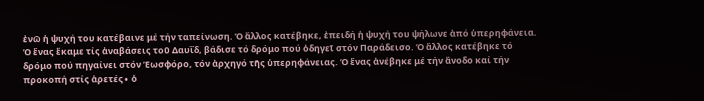ἐνῶ ἡ ψυχή του κατέβαινε μέ τήν ταπείνωση. Ὁ ἄλλος κατέβηκε, ἐπειδή ἡ ψυχή του ψήλωνε ἀπό ὑπερηφάνεια. Ὁ ἕνας ἔκαμε τίς ἀναβάσεις τοῦ Δαυΐδ, βάδισε τό δρόμο πού ὁδηγεῖ στόν Παράδεισο. Ὁ ἄλλος κατέβηκε τό δρόμο πού πηγαίνει στόν Ἑωσφόρο, τόν ἀρχηγό τῆς ὑπερηφάνειας. Ὁ ἕνας ἀνέβηκε μέ τήν ἄνοδο καί τήν προκοπή στίς ἀρετές∙ ὁ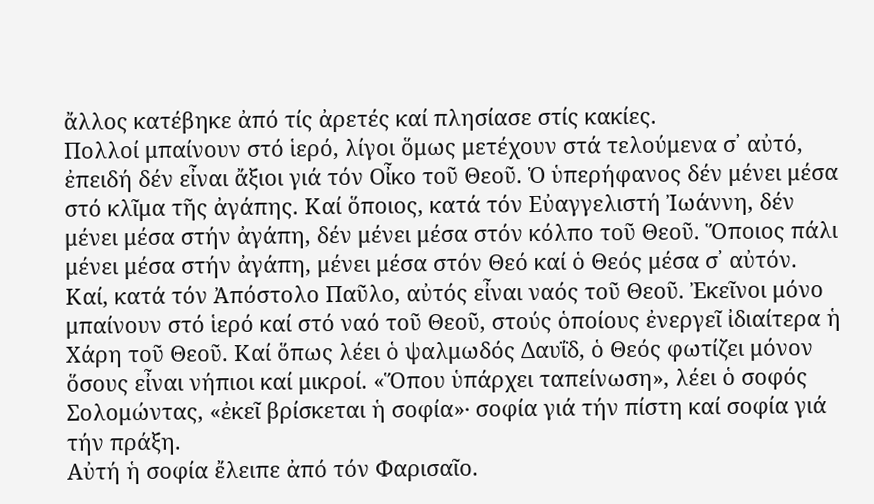ἄλλος κατέβηκε ἀπό τίς ἀρετές καί πλησίασε στίς κακίες.
Πολλοί μπαίνουν στό ἱερό, λίγοι ὅμως μετέχουν στά τελούμενα σ᾿ αὐτό, ἐπειδή δέν εἶναι ἄξιοι γιά τόν Οἶκο τοῦ Θεοῦ. Ὁ ὑπερήφανος δέν μένει μέσα στό κλῖμα τῆς ἀγάπης. Καί ὅποιος, κατά τόν Εὐαγγελιστή Ἰωάννη, δέν μένει μέσα στήν ἀγάπη, δέν μένει μέσα στόν κόλπο τοῦ Θεοῦ. Ὅποιος πάλι μένει μέσα στήν ἀγάπη, μένει μέσα στόν Θεό καί ὁ Θεός μέσα σ᾿ αὐτόν. Καί, κατά τόν Ἀπόστολο Παῦλο, αὐτός εἶναι ναός τοῦ Θεοῦ. Ἐκεῖνοι μόνο μπαίνουν στό ἱερό καί στό ναό τοῦ Θεοῦ, στούς ὁποίους ἐνεργεῖ ἰδιαίτερα ἡ Χάρη τοῦ Θεοῦ. Καί ὅπως λέει ὁ ψαλμωδός Δαυΐδ, ὁ Θεός φωτίζει μόνον ὅσους εἶναι νήπιοι καί μικροί. «Ὅπου ὑπάρχει ταπείνωση», λέει ὁ σοφός Σολομώντας, «ἐκεῖ βρίσκεται ἡ σοφία»∙ σοφία γιά τήν πίστη καί σοφία γιά τήν πράξη.
Αὐτή ἡ σοφία ἔλειπε ἀπό τόν Φαρισαῖο.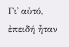Γι᾿ αὐτό, ἐπειδή ἦταν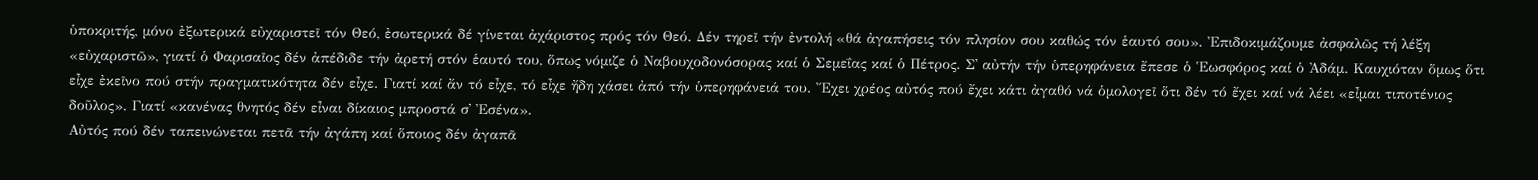ὑποκριτής, μόνο ἐξωτερικά εὐχαριστεῖ τόν Θεό, ἐσωτερικά δέ γίνεται ἀχάριστος πρός τόν Θεό. Δέν τηρεῖ τήν ἐντολή «θά ἀγαπήσεις τόν πλησίον σου καθώς τόν ἑαυτό σου». Ἐπιδοκιμάζουμε ἀσφαλῶς τή λέξη «εὐχαριστῶ», γιατί ὁ Φαρισαῖος δέν ἀπέδιδε τήν ἀρετή στόν ἑαυτό του, ὅπως νόμιζε ὁ Ναβουχοδονόσορας καί ὁ Σεμεΐας καί ὁ Πέτρος. Σ᾿ αὐτήν τήν ὑπερηφάνεια ἔπεσε ὁ Ἑωσφόρος καί ὁ Ἀδάμ. Καυχιόταν ὅμως ὅτι εἶχε ἐκεῖνο πού στήν πραγματικότητα δέν εἶχε. Γιατί καί ἄν τό εἶχε, τό εἶχε ἤδη χάσει ἀπό τήν ὑπερηφάνειά του. Ἔχει χρέος αὐτός πού ἔχει κάτι ἀγαθό νά ὁμολογεῖ ὅτι δέν τό ἔχει καί νά λέει «εἶμαι τιποτένιος δοῦλος». Γιατί «κανένας θνητός δέν εἶναι δίκαιος μπροστά σ᾿ Ἐσένα».
Αὐτός πού δέν ταπεινώνεται πετᾶ τήν ἀγάπη καί ὅποιος δέν ἀγαπᾶ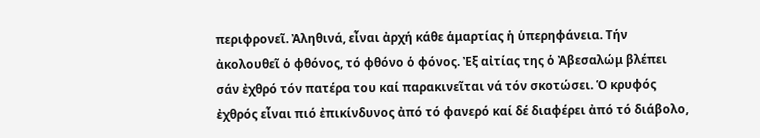περιφρονεῖ. Ἀληθινά, εἶναι ἀρχή κάθε ἁμαρτίας ἡ ὑπερηφάνεια. Τήν ἀκολουθεῖ ὁ φθόνος, τό φθόνο ὁ φόνος. Ἐξ αἰτίας της ὁ Ἀβεσαλώμ βλέπει σάν ἐχθρό τόν πατέρα του καί παρακινεῖται νά τόν σκοτώσει. Ὁ κρυφός ἐχθρός εἶναι πιό ἐπικίνδυνος ἀπό τό φανερό καί δέ διαφέρει ἀπό τό διάβολο,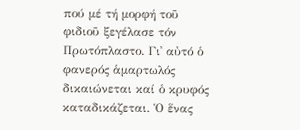πού μέ τή μορφή τοῦ φιδιοῦ ξεγέλασε τόν Πρωτόπλαστο. Γι᾿ αὐτό ὁ φανερός ἁμαρτωλός δικαιώνεται καί ὁ κρυφός καταδικάζεται. Ὁ ἕνας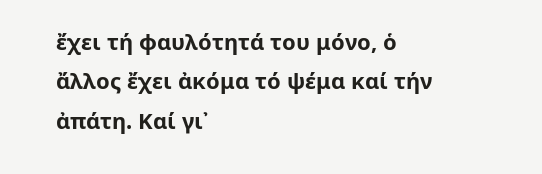ἔχει τή φαυλότητά του μόνο, ὁ ἄλλος ἔχει ἀκόμα τό ψέμα καί τήν ἀπάτη. Καί γι᾿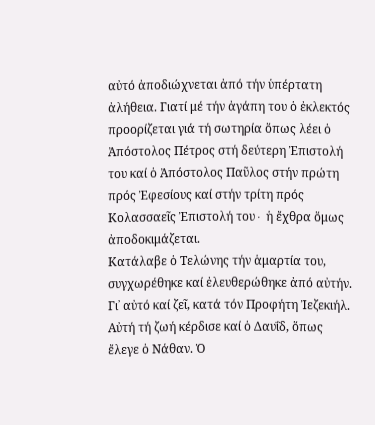αὐτό ἀποδιώχνεται ἀπό τήν ὑπέρτατη ἀλήθεια. Γιατί μέ τήν ἀγάπη του ὁ ἐκλεκτός προορίζεται γιά τή σωτηρία ὅπως λέει ὁ Ἀπόστολος Πέτρος στή δεύτερη Ἐπιστολή του καί ὁ Ἀπόστολος Παῦλος στήν πρώτη πρός Ἐφεσίους καί στήν τρίτη πρός Κολασσαεῖς Ἐπιστολή του∙ ἡ ἔχθρα ὅμως ἀποδοκιμάζεται.
Κατάλαβε ὁ Τελώνης τήν ἁμαρτία του, συγχωρέθηκε καί ἐλευθερώθηκε ἀπό αὐτήν. Γι᾿ αὐτό καί ζεῖ, κατά τόν Προφήτη Ἰεζεκιήλ. Αὐτή τή ζωή κέρδισε καί ὁ Δαυΐδ, ὅπως ἔλεγε ὁ Νάθαν. Ὁ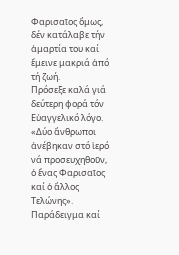Φαρισαῖος ὅμως, δέν κατάλαβε τήν ἁμαρτία του καί ἔμεινε μακριά ἀπό τή ζωή.
Πρόσεξε καλά γιά δεύτερη φορά τόν Εὐαγγελικό λόγο. «Δύο ἄνθρωποι ἀνέβηκαν στό ἱερό νά προσευχηθοῦν, ὁ ἕνας Φαρισαῖος καί ὁ ἄλλος Τελώνης». Παράδειγμα καί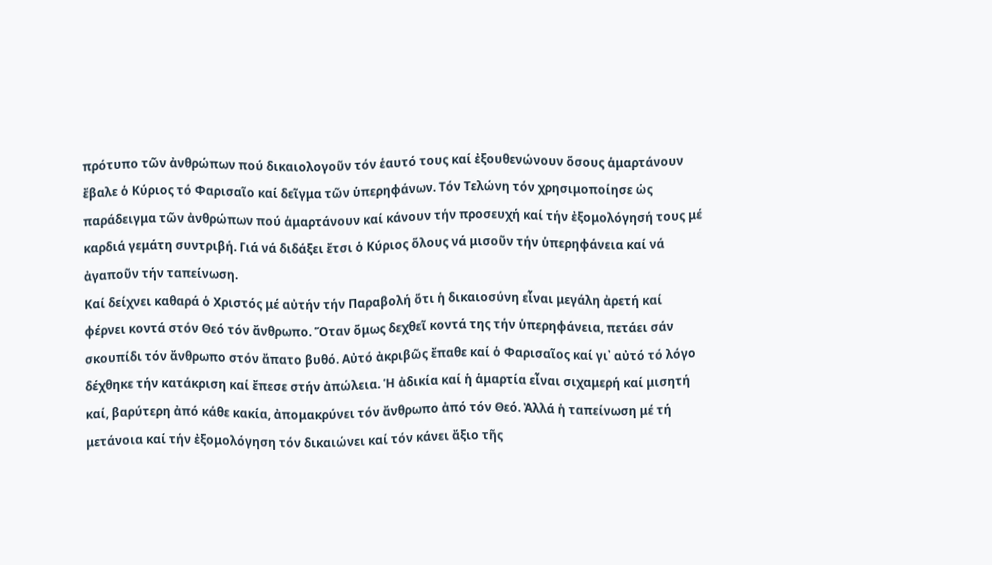πρότυπο τῶν ἀνθρώπων πού δικαιολογοῦν τόν ἑαυτό τους καί ἐξουθενώνουν ὅσους ἁμαρτάνουν ἔβαλε ὁ Κύριος τό Φαρισαῖο καί δεῖγμα τῶν ὑπερηφάνων. Τόν Τελώνη τόν χρησιμοποίησε ὡς παράδειγμα τῶν ἀνθρώπων πού ἁμαρτάνουν καί κάνουν τήν προσευχή καί τήν ἐξομολόγησή τους μέ καρδιά γεμάτη συντριβή. Γιά νά διδάξει ἔτσι ὁ Κύριος ὅλους νά μισοῦν τήν ὑπερηφάνεια καί νά ἀγαποῦν τήν ταπείνωση.
Καί δείχνει καθαρά ὁ Χριστός μέ αὐτήν τήν Παραβολή ὅτι ἡ δικαιοσύνη εἶναι μεγάλη ἀρετή καί φέρνει κοντά στόν Θεό τόν ἄνθρωπο. Ὅταν ὅμως δεχθεῖ κοντά της τήν ὑπερηφάνεια, πετάει σάν σκουπίδι τόν ἄνθρωπο στόν ἄπατο βυθό. Αὐτό ἀκριβῶς ἔπαθε καί ὁ Φαρισαῖος καί γι᾿ αὐτό τό λόγο δέχθηκε τήν κατάκριση καί ἔπεσε στήν ἀπώλεια. Ἡ ἀδικία καί ἡ ἁμαρτία εἶναι σιχαμερή καί μισητή καί, βαρύτερη ἀπό κάθε κακία, ἀπομακρύνει τόν ἄνθρωπο ἀπό τόν Θεό. Ἀλλά ἡ ταπείνωση μέ τή μετάνοια καί τήν ἐξομολόγηση τόν δικαιώνει καί τόν κάνει ἄξιο τῆς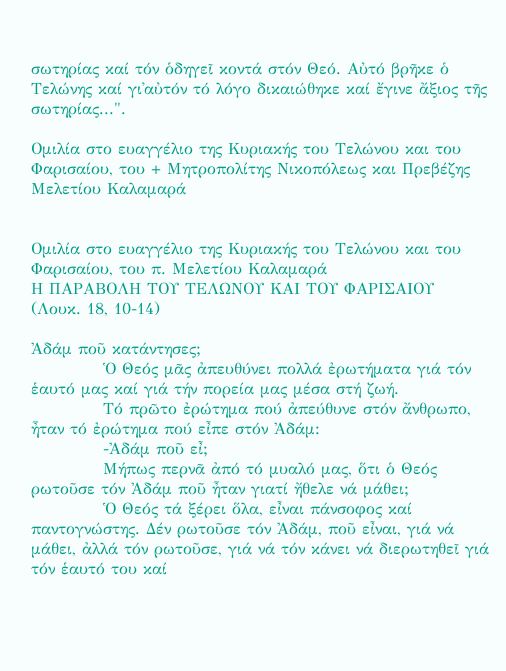σωτηρίας καί τόν ὁδηγεῖ κοντά στόν Θεό. Αὐτό βρῆκε ὁ Τελώνης καί γι᾿αὐτόν τό λόγο δικαιώθηκε καί ἔγινε ἄξιος τῆς σωτηρίας...".

Ομιλία στο ευαγγέλιο της Κυριακής του Τελώνου και του Φαρισαίου, του + Μητροπολίτης Νικοπόλεως και Πρεβέζης Μελετίου Καλαμαρά


Ομιλία στο ευαγγέλιο της Κυριακής του Τελώνου και του Φαρισαίου, του π. Μελετίου Καλαμαρά
Η ΠΑΡΑΒΟΛΗ ΤΟΥ ΤΕΛΩΝΟΥ ΚΑΙ ΤΟΥ ΦΑΡΙΣΑΙΟΥ
(Λουκ. 18, 10-14)

Ἀδάμ ποῦ κατάντησες;
            Ὁ Θεός μᾶς ἀπευθύνει πολλά ἐρωτήματα γιά τόν ἑαυτό μας καί γιά τήν πορεία μας μέσα στή ζωή.
            Τό πρῶτο ἐρώτημα πού ἀπεύθυνε στόν ἄνθρωπο, ἦταν τό ἐρώτημα πού εἶπε στόν Ἀδάμ:
            -Ἀδάμ ποῦ εἶ;
            Μήπως περνᾶ ἀπό τό μυαλό μας, ὅτι ὁ Θεός ρωτοῦσε τόν Ἀδάμ ποῦ ἦταν γιατί ἤθελε νά μάθει;
            Ὁ Θεός τά ξέρει ὅλα, εἶναι πάνσοφος καί παντογνώστης. Δέν ρωτοῦσε τόν Ἀδάμ, ποῦ εἶναι, γιά νά μάθει, ἀλλά τόν ρωτοῦσε, γιά νά τόν κάνει νά διερωτηθεῖ γιά τόν ἑαυτό του καί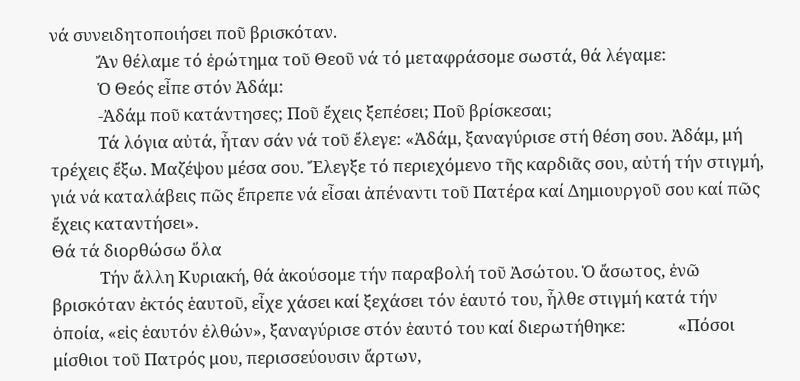νά συνειδητοποιήσει ποῦ βρισκόταν.
            Ἄν θέλαμε τό ἐρώτημα τοῦ Θεοῦ νά τό μεταφράσομε σωστά, θά λέγαμε:
            Ὁ Θεός εἶπε στόν Ἀδάμ:
            -Ἀδάμ ποῦ κατάντησες; Ποῦ ἔχεις ξεπέσει; Ποῦ βρίσκεσαι;
            Τά λόγια αὐτά, ἦταν σάν νά τοῦ ἔλεγε: «Ἀδάμ, ξαναγύρισε στή θέση σου. Ἀδάμ, μή τρέχεις ἔξω. Μαζέψου μέσα σου. Ἔλεγξε τό περιεχόμενο τῆς καρδιᾶς σου, αὐτή τήν στιγμή, γιά νά καταλάβεις πῶς ἔπρεπε νά εἶσαι ἀπέναντι τοῦ Πατέρα καί Δημιουργοῦ σου καί πῶς ἔχεις καταντήσει».
Θά τά διορθώσω ὅλα
            Τήν ἄλλη Κυριακή, θά ἀκούσομε τήν παραβολή τοῦ Ἀσώτου. Ὁ ἄσωτος, ἐνῶ βρισκόταν ἐκτός ἑαυτοῦ, εἶχε χάσει καί ξεχάσει τόν ἑαυτό του, ἦλθε στιγμή κατά τήν ὁποία, «εἰς ἑαυτόν ἐλθών», ξαναγύρισε στόν ἑαυτό του καί διερωτήθηκε:             «Πόσοι μίσθιοι τοῦ Πατρός μου, περισσεύουσιν ἄρτων,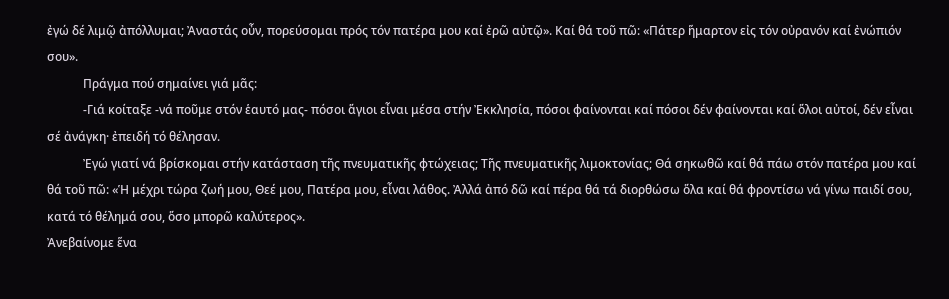ἐγώ δέ λιμῷ ἀπόλλυμαι; Ἀναστάς οὖν, πορεύσομαι πρός τόν πατέρα μου καί ἐρῶ αὐτῷ». Καί θά τοῦ πῶ: «Πάτερ ἥμαρτον εἰς τόν οὐρανόν καί ἐνώπιόν σου».
            Πράγμα πού σημαίνει γιά μᾶς:
            -Γιά κοίταξε -νά ποῦμε στόν ἑαυτό μας- πόσοι ἅγιοι εἶναι μέσα στήν Ἐκκλησία, πόσοι φαίνονται καί πόσοι δέν φαίνονται καί ὅλοι αὐτοί, δέν εἶναι σέ ἀνάγκη· ἐπειδή τό θέλησαν.
            Ἐγώ γιατί νά βρίσκομαι στήν κατάσταση τῆς πνευματικῆς φτώχειας; Τῆς πνευματικῆς λιμοκτονίας; Θά σηκωθῶ καί θά πάω στόν πατέρα μου καί θά τοῦ πῶ: «Ἡ μέχρι τώρα ζωή μου, Θεέ μου, Πατέρα μου, εἶναι λάθος. Ἀλλά ἀπό δῶ καί πέρα θά τά διορθώσω ὅλα καί θά φροντίσω νά γίνω παιδί σου, κατά τό θέλημά σου, ὅσο μπορῶ καλύτερος».
Ἀνεβαίνομε ἕνα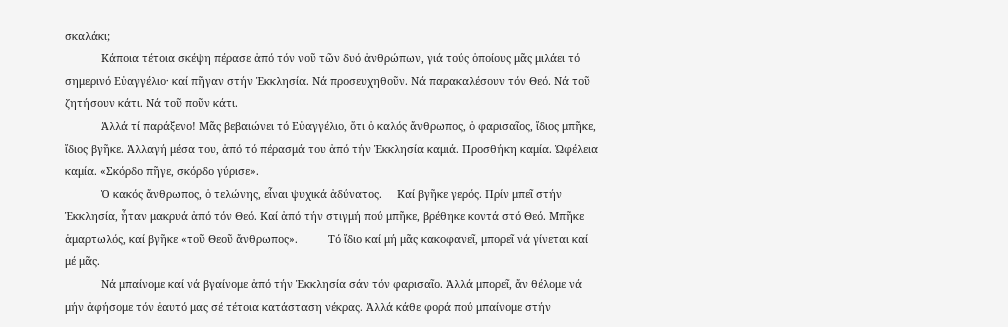σκαλάκι;
            Κάποια τέτοια σκέψη πέρασε ἀπό τόν νοῦ τῶν δυό ἀνθρώπων, γιά τούς ὁποίους μᾶς μιλάει τό σημερινό Εὐαγγέλιο· καί πῆγαν στήν Ἐκκλησία. Νά προσευχηθοῦν. Νά παρακαλέσουν τόν Θεό. Νά τοῦ ζητήσουν κάτι. Νά τοῦ ποῦν κάτι.
            Ἀλλά τί παράξενο! Μᾶς βεβαιώνει τό Εὐαγγέλιο, ὅτι ὁ καλός ἄνθρωπος, ὁ φαρισαῖος, ἴδιος μπῆκε, ἴδιος βγῆκε. Ἀλλαγή μέσα του, ἀπό τό πέρασμά του ἀπό τήν Ἐκκλησία καμιά. Προσθήκη καμία. Ὠφέλεια καμία. «Σκόρδο πῆγε, σκόρδο γύρισε».
            Ὁ κακός ἄνθρωπος, ὁ τελώνης, εἶναι ψυχικά ἀδύνατος.     Καί βγῆκε γερός. Πρίν μπεῖ στήν Ἐκκλησία, ἦταν μακρυά ἀπό τόν Θεό. Καί ἀπό τήν στιγμή πού μπῆκε, βρέθηκε κοντά στό Θεό. Μπῆκε ἁμαρτωλός, καί βγῆκε «τοῦ Θεοῦ ἄνθρωπος».          Τό ἴδιο καί μή μᾶς κακοφανεῖ, μπορεῖ νά γίνεται καί μέ μᾶς.
            Νά μπαίνομε καί νά βγαίνομε ἀπό τήν Ἐκκλησία σάν τόν φαρισαῖο. Ἀλλά μπορεῖ, ἄν θέλομε νά μήν ἀφήσομε τόν ἑαυτό μας σέ τέτοια κατάσταση νέκρας. Ἀλλά κάθε φορά πού μπαίνομε στήν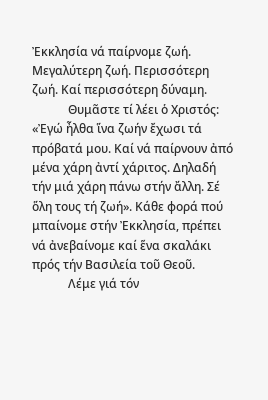Ἐκκλησία νά παίρνομε ζωή. Μεγαλύτερη ζωή. Περισσότερη ζωή. Καί περισσότερη δύναμη.
            Θυμᾶστε τί λέει ὁ Χριστός: «Ἐγώ ἦλθα ἵνα ζωήν ἔχωσι τά πρόβατά μου. Καί νά παίρνουν ἀπό μένα χάρη ἀντί χάριτος. Δηλαδή τήν μιά χάρη πάνω στήν ἄλλη. Σέ ὅλη τους τή ζωή». Κάθε φορά πού μπαίνομε στήν Ἐκκλησία, πρέπει νά ἀνεβαίνομε καί ἕνα σκαλάκι πρός τήν Βασιλεία τοῦ Θεοῦ.
            Λέμε γιά τόν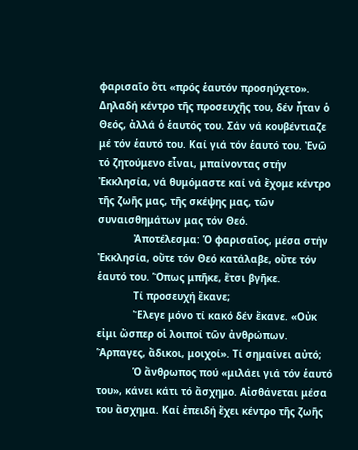φαρισαῖο ὅτι «πρός ἑαυτόν προσηύχετο».      Δηλαδή κέντρο τῆς προσευχῆς του, δέν ἦταν ὁ Θεός, ἀλλά ὁ ἑαυτός του. Σάν νά κουβέντιαζε μέ τόν ἑαυτό του. Καί γιά τόν ἑαυτό του. Ἐνῶ τό ζητούμενο εἶναι, μπαίνοντας στήν Ἐκκλησία, νά θυμόμαστε καί νά ἔχομε κέντρο τῆς ζωῆς μας, τῆς σκέψης μας, τῶν συναισθημάτων μας τόν Θεό.
            Ἀποτέλεσμα: Ὁ φαρισαῖος, μέσα στήν Ἐκκλησία, οὔτε τόν Θεό κατάλαβε, οὔτε τόν ἑαυτό του. Ὅπως μπῆκε, ἔτσι βγῆκε.
            Τί προσευχή ἔκανε;
            Ἔλεγε μόνο τί κακό δέν ἔκανε. «Οὐκ εἰμι ὥσπερ οἱ λοιποί τῶν ἀνθρώπων. Ἅρπαγες, ἄδικοι, μοιχοί». Τί σημαίνει αὐτό;
            Ὁ ἄνθρωπος πού «μιλάει γιά τόν ἑαυτό του», κάνει κάτι τό ἄσχημο. Αἰσθάνεται μέσα του ἄσχημα. Καί ἐπειδή ἔχει κέντρο τῆς ζωῆς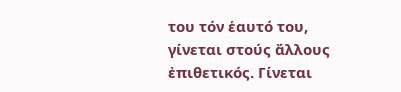του τόν ἑαυτό του, γίνεται στούς ἄλλους ἐπιθετικός. Γίνεται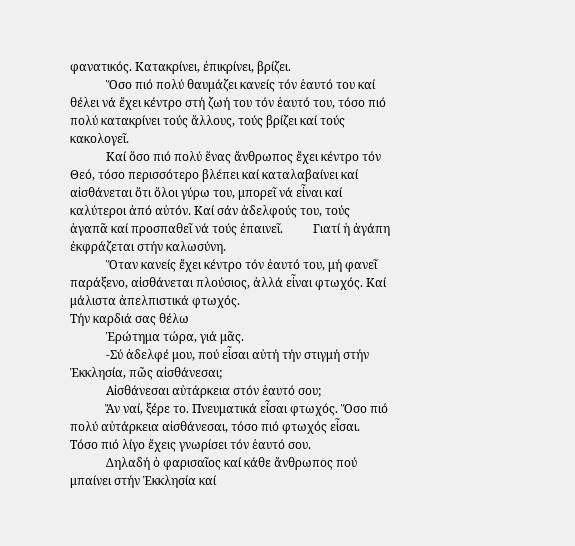φανατικός. Κατακρίνει, ἐπικρίνει, βρίζει.
            Ὅσο πιό πολύ θαυμάζει κανείς τόν ἑαυτό του καί θέλει νά ἔχει κέντρο στή ζωή του τόν ἑαυτό του, τόσο πιό πολύ κατακρίνει τούς ἄλλους, τούς βρίζει καί τούς κακολογεῖ.
            Καί ὅσο πιό πολύ ἕνας ἄνθρωπος ἔχει κέντρο τόν Θεό, τόσο περισσότερο βλέπει καί καταλαβαίνει καί αἰσθάνεται ὅτι ὅλοι γύρω του, μπορεῖ νά εἶναι καί καλύτεροι ἀπό αὐτόν. Καί σάν ἀδελφούς του, τούς ἀγαπᾶ καί προσπαθεῖ νά τούς ἐπαινεῖ.          Γιατί ἡ ἀγάπη ἐκφράζεται στήν καλωσύνη.
            Ὅταν κανείς ἔχει κέντρο τόν ἑαυτό του, μή φανεῖ παράξενο, αἰσθάνεται πλούσιος, ἀλλά εἶναι φτωχός. Καί μάλιστα ἀπελπιστικά φτωχός.
Τήν καρδιά σας θέλω
            Ἐρώτημα τώρα, γιά μᾶς.
            -Σύ ἀδελφέ μου, πού εἶσαι αὐτή τήν στιγμή στήν Ἐκκλησία, πῶς αἰσθάνεσαι;
            Αἰσθάνεσαι αὐτάρκεια στόν ἑαυτό σου;
            Ἄν ναί, ξέρε το. Πνευματικά εἶσαι φτωχός. Ὅσο πιό πολύ αὐτάρκεια αἰσθάνεσαι, τόσο πιό φτωχός εἶσαι. Τόσο πιό λίγο ἔχεις γνωρίσει τόν ἑαυτό σου.
            Δηλαδή ὁ φαρισαῖος καί κάθε ἄνθρωπος πού μπαίνει στήν Ἐκκλησία καί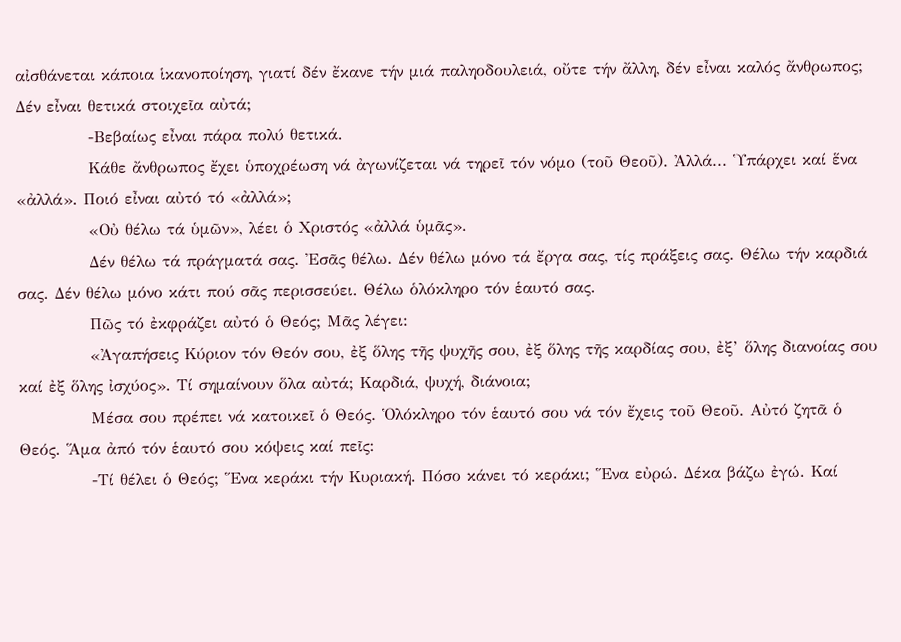αἰσθάνεται κάποια ἱκανοποίηση, γιατί δέν ἔκανε τήν μιά παληοδουλειά, οὔτε τήν ἄλλη, δέν εἶναι καλός ἄνθρωπος; Δέν εἶναι θετικά στοιχεῖα αὐτά;
            -Βεβαίως εἶναι πάρα πολύ θετικά.
            Κάθε ἄνθρωπος ἔχει ὑποχρέωση νά ἀγωνίζεται νά τηρεῖ τόν νόμο (τοῦ Θεοῦ). Ἀλλά... Ὑπάρχει καί ἕνα «ἀλλά». Ποιό εἶναι αὐτό τό «ἀλλά»;
            «Οὐ θέλω τά ὑμῶν», λέει ὁ Χριστός «ἀλλά ὑμᾶς».
            Δέν θέλω τά πράγματά σας. Ἐσᾶς θέλω. Δέν θέλω μόνο τά ἔργα σας, τίς πράξεις σας. Θέλω τήν καρδιά σας. Δέν θέλω μόνο κάτι πού σᾶς περισσεύει. Θέλω ὁλόκληρο τόν ἑαυτό σας.
            Πῶς τό ἐκφράζει αὐτό ὁ Θεός; Μᾶς λέγει:
            «Ἀγαπήσεις Κύριον τόν Θεόν σου, ἐξ ὅλης τῆς ψυχῆς σου, ἐξ ὅλης τῆς καρδίας σου, ἐξ’ ὅλης διανοίας σου καί ἐξ ὅλης ἰσχύος». Τί σημαίνουν ὅλα αὐτά; Καρδιά, ψυχή, διάνοια;
            Μέσα σου πρέπει νά κατοικεῖ ὁ Θεός. Ὁλόκληρο τόν ἑαυτό σου νά τόν ἔχεις τοῦ Θεοῦ. Αὐτό ζητᾶ ὁ Θεός. Ἅμα ἀπό τόν ἑαυτό σου κόψεις καί πεῖς:
            -Τί θέλει ὁ Θεός; Ἕνα κεράκι τήν Κυριακή. Πόσο κάνει τό κεράκι; Ἕνα εὐρώ. Δέκα βάζω ἐγώ. Καί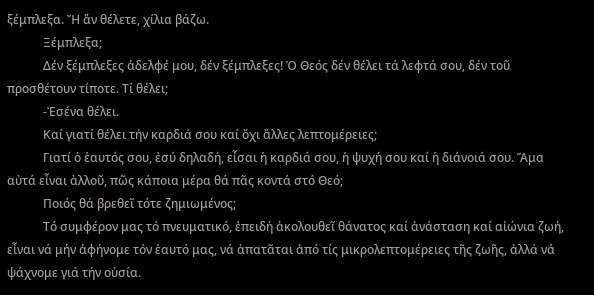ξέμπλεξα. Ἤ ἄν θέλετε, χίλια βάζω.
            Ξέμπλεξα;
            Δέν ξέμπλεξες ἀδελφέ μου, δέν ξέμπλεξες! Ὁ Θεός δέν θέλει τά λεφτά σου, δέν τοῦ προσθέτουν τίποτε. Τί θέλει;
            -Ἐσένα θέλει.
            Καί γιατί θέλει τήν καρδιά σου καί ὄχι ἄλλες λεπτομέρειες;
            Γιατί ὁ ἑαυτός σου, ἐσύ δηλαδή, εἶσαι ἡ καρδιά σου, ἡ ψυχή σου καί ἡ διάνοιά σου. Ἅμα αὐτά εἶναι ἀλλοῦ, πῶς κάποια μέρα θά πᾶς κοντά στό Θεό;
            Ποιός θά βρεθεῖ τότε ζημιωμένος;
            Τό συμφέρον μας τό πνευματικό, ἐπειδή ἀκολουθεῖ θάνατος καί ἀνάσταση καί αἰώνια ζωή, εἶναι νά μήν ἀφήνομε τόν ἑαυτό μας, νά ἀπατᾶται ἀπό τίς μικρολεπτομέρειες τῆς ζωῆς, ἀλλά νά ψάχνομε γιά τήν οὐσία.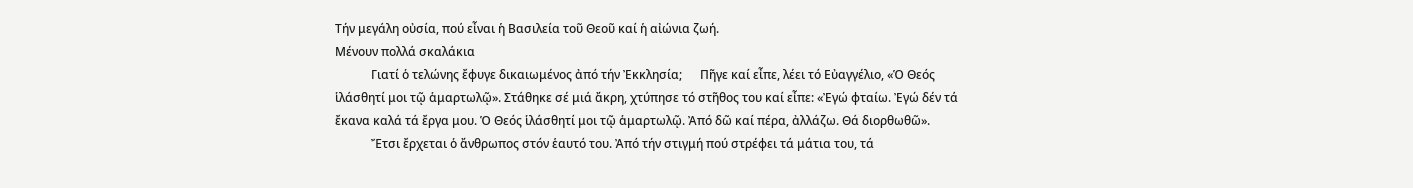Τήν μεγάλη οὐσία, πού εἶναι ἡ Βασιλεία τοῦ Θεοῦ καί ἡ αἰώνια ζωή.
Μένουν πολλά σκαλάκια
            Γιατί ὁ τελώνης ἔφυγε δικαιωμένος ἀπό τήν Ἐκκλησία;      Πῆγε καί εἶπε, λέει τό Εὐαγγέλιο, «Ὁ Θεός ἱλάσθητί μοι τῷ ἁμαρτωλῷ». Στάθηκε σέ μιά ἄκρη, χτύπησε τό στῆθος του καί εἶπε: «Ἐγώ φταίω. Ἐγώ δέν τά ἔκανα καλά τά ἔργα μου. Ὁ Θεός ἱλάσθητί μοι τῷ ἁμαρτωλῷ. Ἀπό δῶ καί πέρα, ἀλλάζω. Θά διορθωθῶ».
            Ἔτσι ἔρχεται ὁ ἄνθρωπος στόν ἑαυτό του. Ἀπό τήν στιγμή πού στρέφει τά μάτια του, τά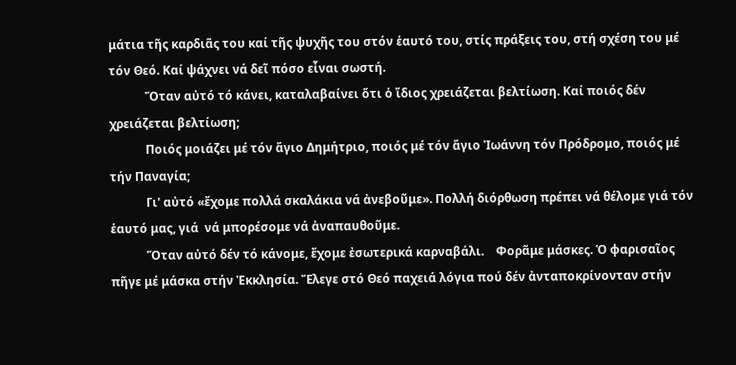μάτια τῆς καρδιᾶς του καί τῆς ψυχῆς του στόν ἑαυτό του, στίς πράξεις του, στή σχέση του μέ τόν Θεό. Καί ψάχνει νά δεῖ πόσο εἶναι σωστή.
            Ὅταν αὐτό τό κάνει, καταλαβαίνει ὅτι ὁ ἴδιος χρειάζεται βελτίωση. Καί ποιός δέν χρειάζεται βελτίωση;
            Ποιός μοιάζει μέ τόν ἅγιο Δημήτριο, ποιός μέ τόν ἅγιο Ἰωάννη τόν Πρόδρομο, ποιός μέ τήν Παναγία;
            Γι' αὐτό «ἔχομε πολλά σκαλάκια νά ἀνεβοῦμε». Πολλή διόρθωση πρέπει νά θέλομε γιά τόν ἑαυτό μας, γιά  νά μπορέσομε νά ἀναπαυθοῦμε.
            Ὅταν αὐτό δέν τό κάνομε, ἔχομε ἐσωτερικά καρναβάλι.    Φορᾶμε μάσκες. Ὁ φαρισαῖος πῆγε μέ μάσκα στήν Ἐκκλησία. Ἔλεγε στό Θεό παχειά λόγια πού δέν ἀνταποκρίνονταν στήν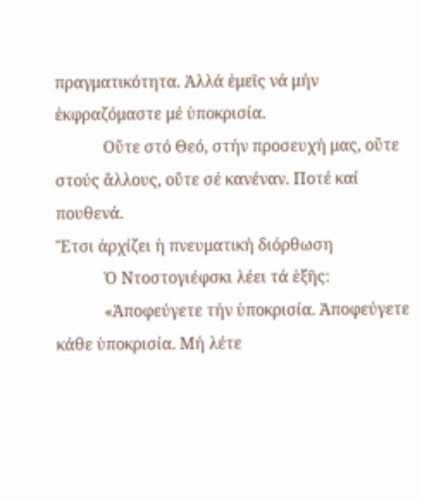πραγματικότητα. Ἀλλά ἐμεῖς νά μήν ἐκφραζόμαστε μέ ὑποκρισία.
            Οὔτε στό Θεό, στήν προσευχή μας, οὔτε στούς ἄλλους, οὔτε σέ κανέναν. Ποτέ καί πουθενά.
Ἔτσι ἀρχίζει ἡ πνευματική διόρθωση
            Ὁ Ντοστογιέφσκι λέει τά ἑξῆς:
            «Ἀποφεύγετε τήν ὑποκρισία. Ἀποφεύγετε κάθε ὑποκρισία. Μή λέτε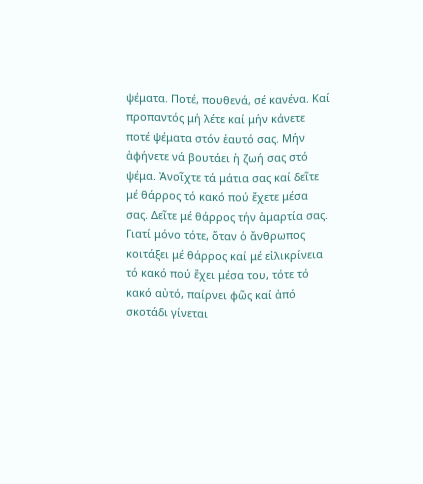ψέματα. Ποτέ, πουθενά, σέ κανένα. Καί προπαντός μή λέτε καί μήν κάνετε ποτέ ψέματα στόν ἑαυτό σας. Μήν ἀφήνετε νά βουτάει ἡ ζωή σας στό ψέμα. Ἀνοῖχτε τά μάτια σας καί δεῖτε μέ θάρρος τό κακό πού ἔχετε μέσα σας. Δεῖτε μέ θάρρος τήν ἁμαρτία σας. Γιατί μόνο τότε, ὅταν ὁ ἄνθρωπος κοιτάξει μέ θάρρος καί μέ εἰλικρίνεια τό κακό πού ἔχει μέσα του, τότε τό κακό αὐτό, παίρνει φῶς καί ἀπό σκοτάδι γίνεται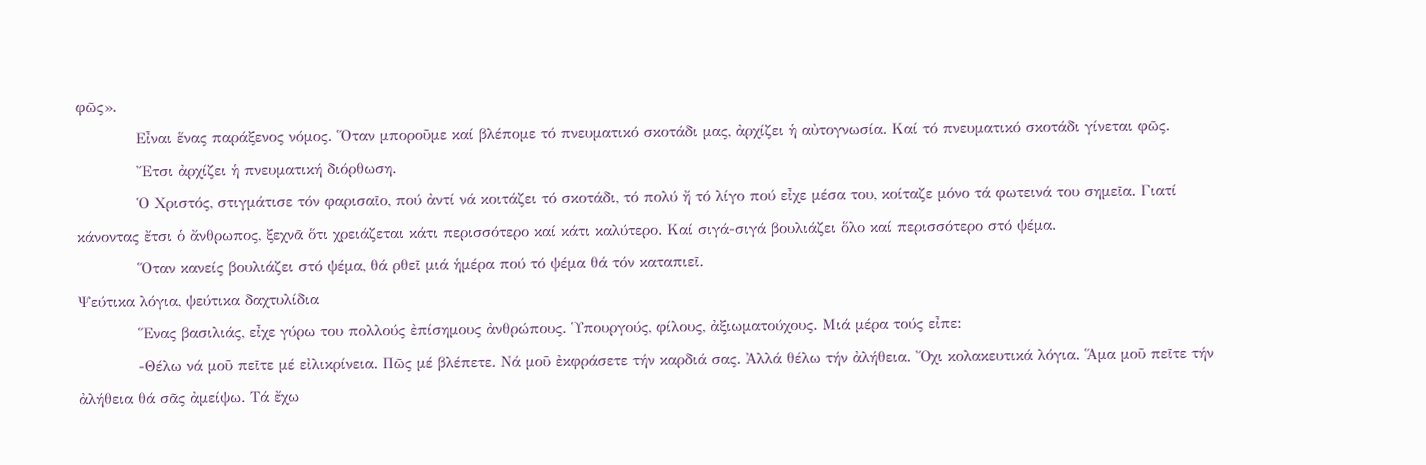φῶς».
            Εἶναι ἕνας παράξενος νόμος. Ὅταν μποροῦμε καί βλέπομε τό πνευματικό σκοτάδι μας, ἀρχίζει ἡ αὐτογνωσία. Καί τό πνευματικό σκοτάδι γίνεται φῶς.
            Ἔτσι ἀρχίζει ἡ πνευματική διόρθωση.
            Ὁ Χριστός, στιγμάτισε τόν φαρισαῖο, πού ἀντί νά κοιτάζει τό σκοτάδι, τό πολύ ἤ τό λίγο πού εἶχε μέσα του, κοίταζε μόνο τά φωτεινά του σημεῖα. Γιατί κάνοντας ἔτσι ὁ ἄνθρωπος, ξεχνᾶ ὅτι χρειάζεται κάτι περισσότερο καί κάτι καλύτερο. Καί σιγά-σιγά βουλιάζει ὅλο καί περισσότερο στό ψέμα.
            Ὅταν κανείς βουλιάζει στό ψέμα, θά ρθεῖ μιά ἡμέρα πού τό ψέμα θά τόν καταπιεῖ.
Ψεύτικα λόγια, ψεύτικα δαχτυλίδια
            Ἕνας βασιλιάς, εἶχε γύρω του πολλούς ἐπίσημους ἀνθρώπους. Ὑπουργούς, φίλους, ἀξιωματούχους. Μιά μέρα τούς εἶπε:
            -Θέλω νά μοῦ πεῖτε μέ εἰλικρίνεια. Πῶς μέ βλέπετε. Νά μοῦ ἐκφράσετε τήν καρδιά σας. Ἀλλά θέλω τήν ἀλήθεια. Ὄχι κολακευτικά λόγια. Ἅμα μοῦ πεῖτε τήν ἀλήθεια θά σᾶς ἀμείψω. Τά ἔχω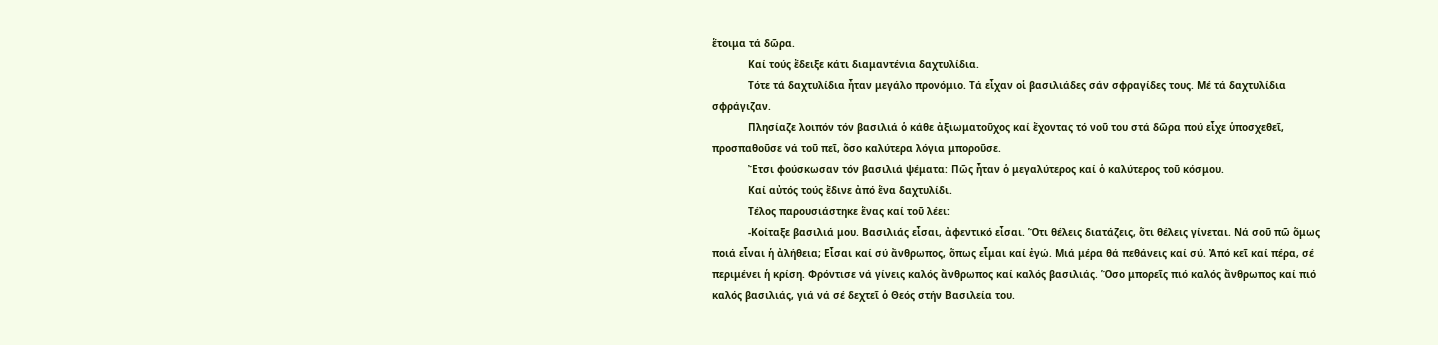ἕτοιμα τά δῶρα.
            Καί τούς ἔδειξε κάτι διαμαντένια δαχτυλίδια.
            Τότε τά δαχτυλίδια ἦταν μεγάλο προνόμιο. Τά εἶχαν οἱ βασιλιάδες σάν σφραγίδες τους. Μέ τά δαχτυλίδια σφράγιζαν.
            Πλησίαζε λοιπόν τόν βασιλιά ὁ κάθε ἀξιωματοῦχος καί ἔχοντας τό νοῦ του στά δῶρα πού εἶχε ὑποσχεθεῖ, προσπαθοῦσε νά τοῦ πεῖ, ὅσο καλύτερα λόγια μποροῦσε.
            Ἔτσι φούσκωσαν τόν βασιλιά ψέματα: Πῶς ἦταν ὁ μεγαλύτερος καί ὁ καλύτερος τοῦ κόσμου.
            Καί αὐτός τούς ἔδινε ἀπό ἕνα δαχτυλίδι.
            Τέλος παρουσιάστηκε ἕνας καί τοῦ λέει:
            -Κοίταξε βασιλιά μου. Βασιλιάς εἶσαι, ἀφεντικό εἶσαι. Ὅτι θέλεις διατάζεις, ὅτι θέλεις γίνεται. Νά σοῦ πῶ ὅμως ποιά εἶναι ἡ ἀλήθεια; Εἶσαι καί σύ ἄνθρωπος, ὅπως εἶμαι καί ἐγώ. Μιά μέρα θά πεθάνεις καί σύ. Ἀπό κεῖ καί πέρα, σέ περιμένει ἡ κρίση. Φρόντισε νά γίνεις καλός ἄνθρωπος καί καλός βασιλιάς. Ὅσο μπορεῖς πιό καλός ἄνθρωπος καί πιό καλός βασιλιάς, γιά νά σέ δεχτεῖ ὁ Θεός στήν Βασιλεία του.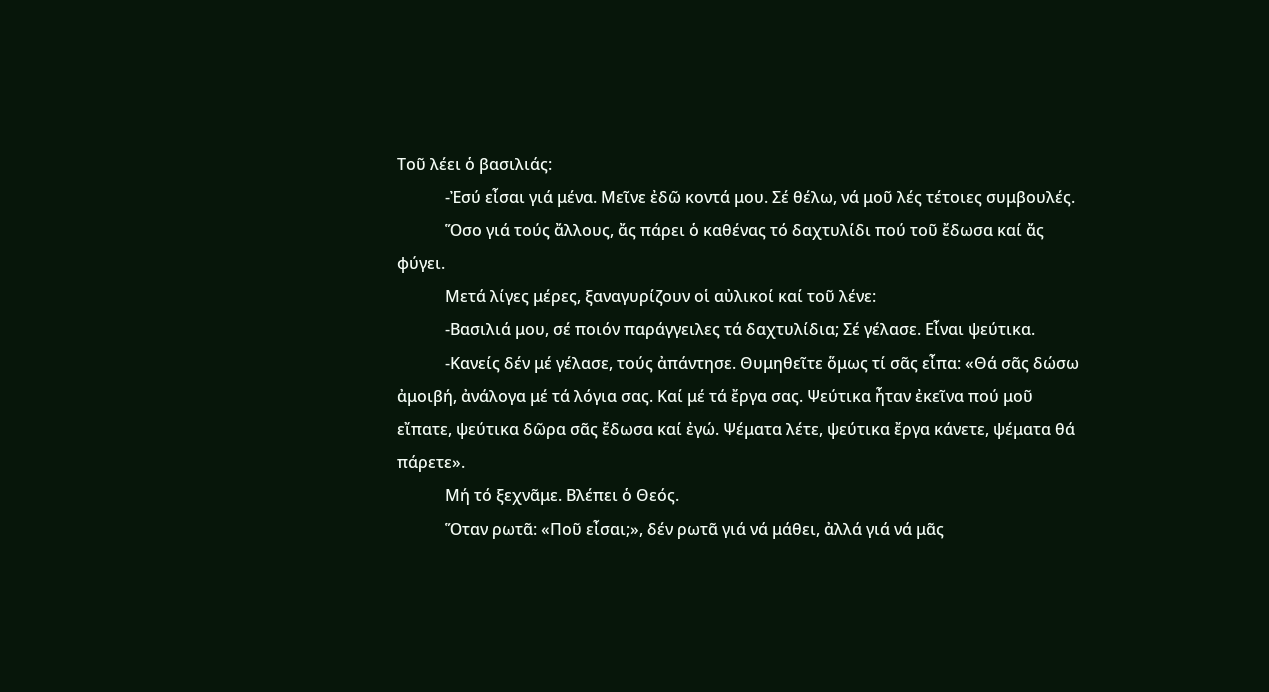Τοῦ λέει ὁ βασιλιάς:
            -Ἐσύ εἶσαι γιά μένα. Μεῖνε ἐδῶ κοντά μου. Σέ θέλω, νά μοῦ λές τέτοιες συμβουλές.
            Ὅσο γιά τούς ἄλλους, ἄς πάρει ὁ καθένας τό δαχτυλίδι πού τοῦ ἔδωσα καί ἄς φύγει.
            Μετά λίγες μέρες, ξαναγυρίζουν οἱ αὐλικοί καί τοῦ λένε:
            -Βασιλιά μου, σέ ποιόν παράγγειλες τά δαχτυλίδια; Σέ γέλασε. Εἶναι ψεύτικα.
            -Κανείς δέν μέ γέλασε, τούς ἀπάντησε. Θυμηθεῖτε ὅμως τί σᾶς εἶπα: «Θά σᾶς δώσω ἀμοιβή, ἀνάλογα μέ τά λόγια σας. Καί μέ τά ἔργα σας. Ψεύτικα ἦταν ἐκεῖνα πού μοῦ εἴπατε, ψεύτικα δῶρα σᾶς ἔδωσα καί ἐγώ. Ψέματα λέτε, ψεύτικα ἔργα κάνετε, ψέματα θά πάρετε».
            Μή τό ξεχνᾶμε. Βλέπει ὁ Θεός.
            Ὅταν ρωτᾶ: «Ποῦ εἶσαι;», δέν ρωτᾶ γιά νά μάθει, ἀλλά γιά νά μᾶς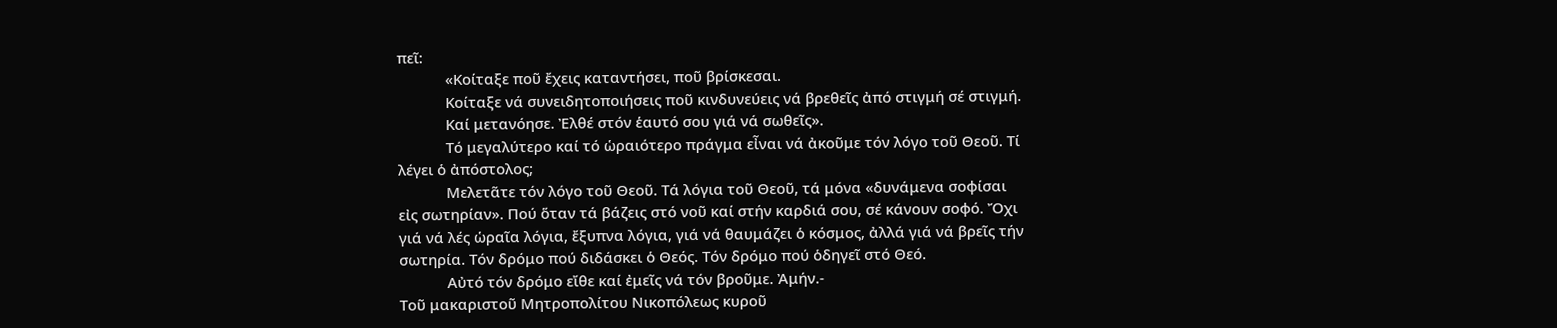πεῖ:
            «Κοίταξε ποῦ ἔχεις καταντήσει, ποῦ βρίσκεσαι.
            Κοίταξε νά συνειδητοποιήσεις ποῦ κινδυνεύεις νά βρεθεῖς ἀπό στιγμή σέ στιγμή.
            Καί μετανόησε. Ἐλθέ στόν ἑαυτό σου γιά νά σωθεῖς».
            Τό μεγαλύτερο καί τό ὡραιότερο πράγμα εἶναι νά ἀκοῦμε τόν λόγο τοῦ Θεοῦ. Τί λέγει ὁ ἀπόστολος;
            Μελετᾶτε τόν λόγο τοῦ Θεοῦ. Τά λόγια τοῦ Θεοῦ, τά μόνα «δυνάμενα σοφίσαι εἰς σωτηρίαν». Πού ὅταν τά βάζεις στό νοῦ καί στήν καρδιά σου, σέ κάνουν σοφό. Ὄχι γιά νά λές ὡραῖα λόγια, ἔξυπνα λόγια, γιά νά θαυμάζει ὁ κόσμος, ἀλλά γιά νά βρεῖς τήν σωτηρία. Τόν δρόμο πού διδάσκει ὁ Θεός. Τόν δρόμο πού ὁδηγεῖ στό Θεό.
            Αὐτό τόν δρόμο εἴθε καί ἐμεῖς νά τόν βροῦμε. Ἀμήν.-
Τοῦ μακαριστοῦ Μητροπολίτου Νικοπόλεως κυροῦ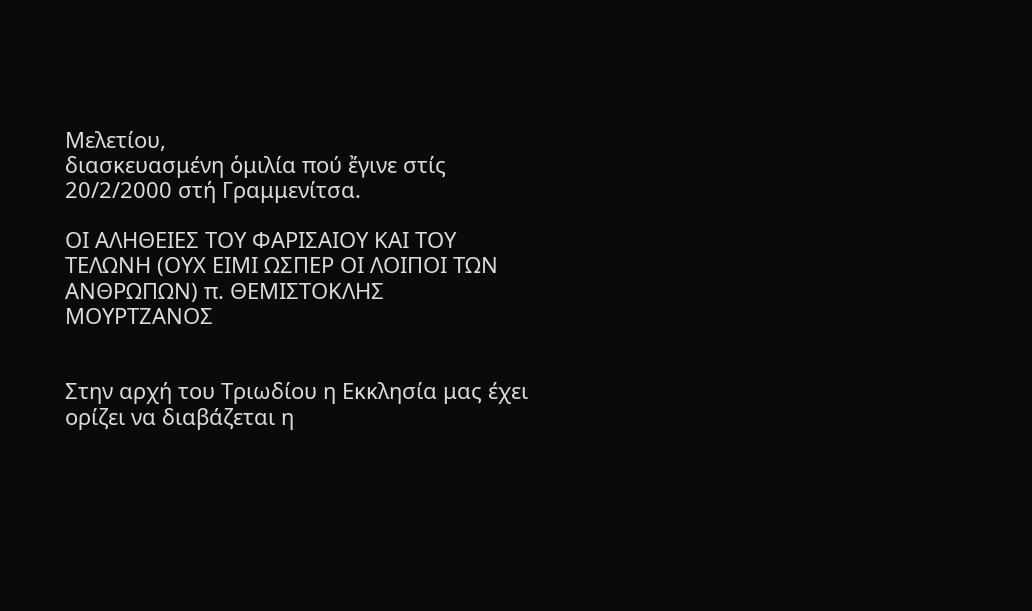Μελετίου,
διασκευασμένη ὁμιλία πού ἔγινε στίς 20/2/2000 στή Γραμμενίτσα.

ΟΙ ΑΛΗΘΕΙΕΣ ΤΟΥ ΦΑΡΙΣΑΙΟΥ ΚΑΙ ΤΟΥ ΤΕΛΩΝΗ (ΟΥΧ ΕΙΜΙ ΩΣΠΕΡ ΟΙ ΛΟΙΠΟΙ ΤΩΝ ΑΝΘΡΩΠΩΝ) π. ΘΕΜΙΣΤΟΚΛΗΣ ΜΟΥΡΤΖΑΝΟΣ


Στην αρχή του Τριωδίου η Εκκλησία μας έχει ορίζει να διαβάζεται η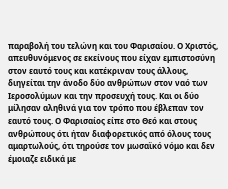παραβολή του τελώνη και του Φαρισαίου. Ο Χριστός, απευθυνόμενος σε εκείνους που είχαν εμπιστοσύνη στον εαυτό τους και κατέκριναν τους άλλους, διηγείται την άνοδο δύο ανθρώπων στον ναό των Ιεροσολύμων και την προσευχή τους. Και οι δύο μίλησαν αληθινά για τον τρόπο που έβλεπαν τον εαυτό τους. Ο Φαρισαίος είπε στο Θεό και στους ανθρώπους ότι ήταν διαφορετικός από όλους τους αμαρτωλούς, ότι τηρούσε τον μωσαϊκό νόμο και δεν έμοιαζε ειδικά με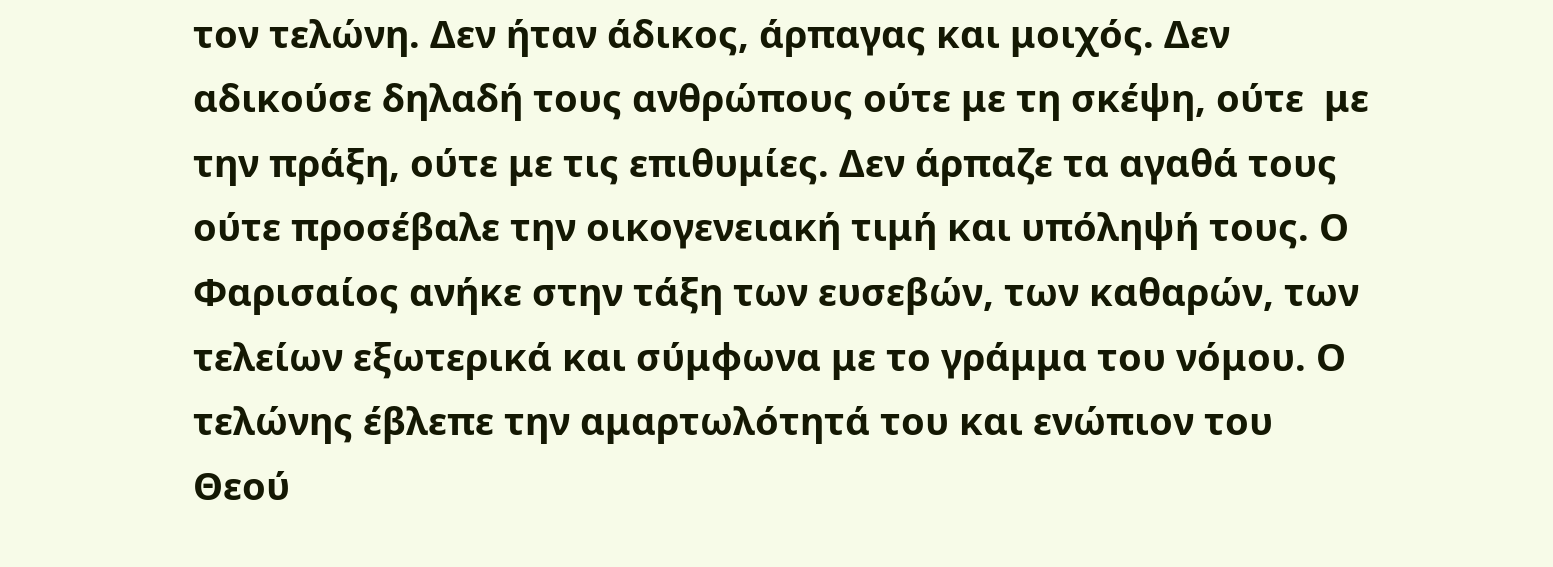τον τελώνη. Δεν ήταν άδικος, άρπαγας και μοιχός. Δεν αδικούσε δηλαδή τους ανθρώπους ούτε με τη σκέψη, ούτε  με την πράξη, ούτε με τις επιθυμίες. Δεν άρπαζε τα αγαθά τους ούτε προσέβαλε την οικογενειακή τιμή και υπόληψή τους. Ο Φαρισαίος ανήκε στην τάξη των ευσεβών, των καθαρών, των τελείων εξωτερικά και σύμφωνα με το γράμμα του νόμου. Ο τελώνης έβλεπε την αμαρτωλότητά του και ενώπιον του Θεού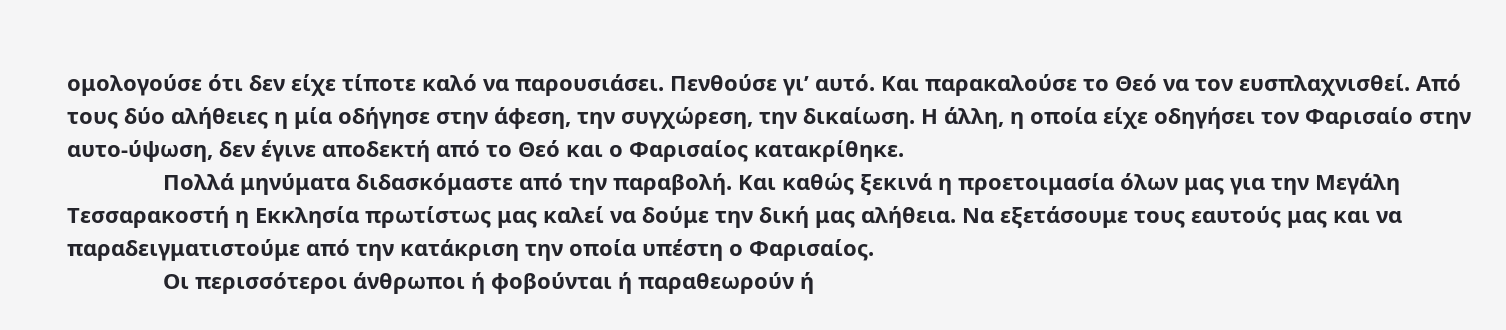ομολογούσε ότι δεν είχε τίποτε καλό να παρουσιάσει. Πενθούσε γι’ αυτό. Και παρακαλούσε το Θεό να τον ευσπλαχνισθεί. Από τους δύο αλήθειες η μία οδήγησε στην άφεση, την συγχώρεση, την δικαίωση. Η άλλη, η οποία είχε οδηγήσει τον Φαρισαίο στην αυτο-ύψωση, δεν έγινε αποδεκτή από το Θεό και ο Φαρισαίος κατακρίθηκε.
                Πολλά μηνύματα διδασκόμαστε από την παραβολή. Και καθώς ξεκινά η προετοιμασία όλων μας για την Μεγάλη Τεσσαρακοστή η Εκκλησία πρωτίστως μας καλεί να δούμε την δική μας αλήθεια. Να εξετάσουμε τους εαυτούς μας και να παραδειγματιστούμε από την κατάκριση την οποία υπέστη ο Φαρισαίος.
                Οι περισσότεροι άνθρωποι ή φοβούνται ή παραθεωρούν ή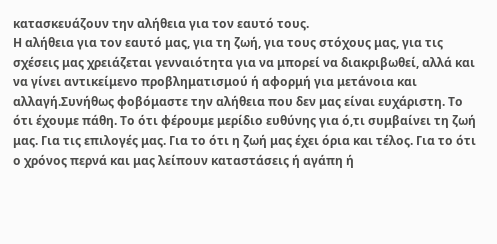κατασκευάζουν την αλήθεια για τον εαυτό τους.
Η αλήθεια για τον εαυτό μας, για τη ζωή, για τους στόχους μας, για τις σχέσεις μας χρειάζεται γενναιότητα για να μπορεί να διακριβωθεί, αλλά και να γίνει αντικείμενο προβληματισμού ή αφορμή για μετάνοια και αλλαγή.Συνήθως φοβόμαστε την αλήθεια που δεν μας είναι ευχάριστη. Το ότι έχουμε πάθη. Το ότι φέρουμε μερίδιο ευθύνης για ό,τι συμβαίνει τη ζωή μας. Για τις επιλογές μας. Για το ότι η ζωή μας έχει όρια και τέλος. Για το ότι ο χρόνος περνά και μας λείπουν καταστάσεις ή αγάπη ή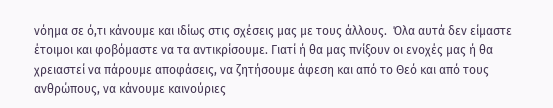νόημα σε ό,τι κάνουμε και ιδίως στις σχέσεις μας με τους άλλους.  Όλα αυτά δεν είμαστε έτοιμοι και φοβόμαστε να τα αντικρίσουμε. Γιατί ή θα μας πνίξουν οι ενοχές μας ή θα χρειαστεί να πάρουμε αποφάσεις, να ζητήσουμε άφεση και από το Θεό και από τους ανθρώπους, να κάνουμε καινούριες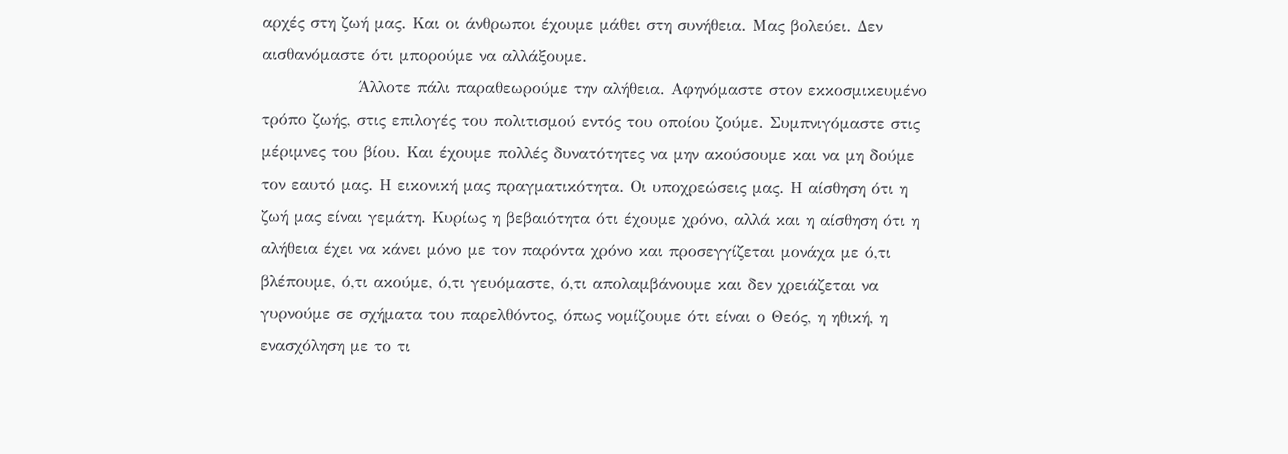αρχές στη ζωή μας. Και οι άνθρωποι έχουμε μάθει στη συνήθεια. Μας βολεύει. Δεν αισθανόμαστε ότι μπορούμε να αλλάξουμε.
                Άλλοτε πάλι παραθεωρούμε την αλήθεια. Αφηνόμαστε στον εκκοσμικευμένο τρόπο ζωής, στις επιλογές του πολιτισμού εντός του οποίου ζούμε. Συμπνιγόμαστε στις μέριμνες του βίου. Και έχουμε πολλές δυνατότητες να μην ακούσουμε και να μη δούμε τον εαυτό μας. Η εικονική μας πραγματικότητα. Οι υποχρεώσεις μας. Η αίσθηση ότι η ζωή μας είναι γεμάτη. Κυρίως η βεβαιότητα ότι έχουμε χρόνο, αλλά και η αίσθηση ότι η αλήθεια έχει να κάνει μόνο με τον παρόντα χρόνο και προσεγγίζεται μονάχα με ό,τι βλέπουμε, ό,τι ακούμε, ό,τι γευόμαστε, ό,τι απολαμβάνουμε και δεν χρειάζεται να γυρνούμε σε σχήματα του παρελθόντος, όπως νομίζουμε ότι είναι ο Θεός, η ηθική, η ενασχόληση με το τι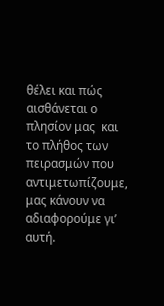θέλει και πώς αισθάνεται ο πλησίον μας  και το πλήθος των πειρασμών που αντιμετωπίζουμε, μας κάνουν να αδιαφορούμε γι’ αυτή.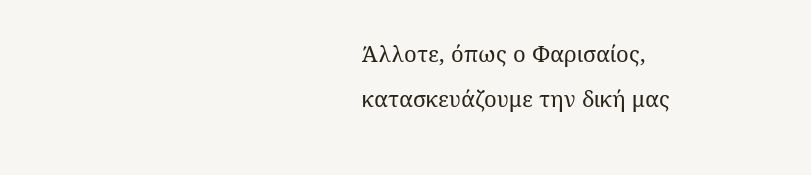Άλλοτε, όπως ο Φαρισαίος, κατασκευάζουμε την δική μας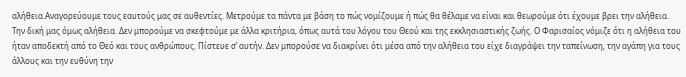αλήθεια.Αναγορεύουμε τους εαυτούς μας σε αυθεντίες. Μετρούμε τα πάντα με βάση το πώς νομίζουμε ή πώς θα θέλαμε να είναι και θεωρούμε ότι έχουμε βρει την αλήθεια. Την δική μας όμως αλήθεια. Δεν μπορούμε να σκεφτούμε με άλλα κριτήρια, όπως αυτά του λόγου του Θεού και της εκκλησιαστικής ζωής. Ο Φαρισαίος νόμιζε ότι η αλήθεια του ήταν αποδεκτή από το Θεό και τους ανθρώπους. Πίστευε σ’ αυτήν. Δεν μπορούσε να διακρίνει ότι μέσα από την αλήθεια του είχε διαγράψει την ταπείνωση, την αγάπη για τους άλλους και την ευθύνη την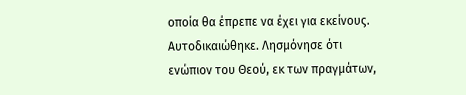οποία θα έπρεπε να έχει για εκείνους. Αυτοδικαιώθηκε. Λησμόνησε ότι ενώπιον του Θεού, εκ των πραγμάτων,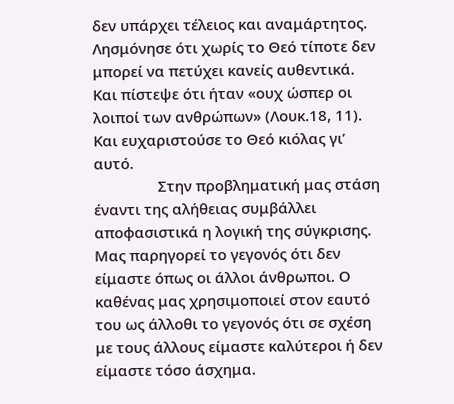δεν υπάρχει τέλειος και αναμάρτητος. Λησμόνησε ότι χωρίς το Θεό τίποτε δεν μπορεί να πετύχει κανείς αυθεντικά. Και πίστεψε ότι ήταν «ουχ ώσπερ οι λοιποί των ανθρώπων» (Λουκ.18, 11). Και ευχαριστούσε το Θεό κιόλας γι’ αυτό.
                Στην προβληματική μας στάση έναντι της αλήθειας συμβάλλει αποφασιστικά η λογική της σύγκρισης. Μας παρηγορεί το γεγονός ότι δεν είμαστε όπως οι άλλοι άνθρωποι. Ο καθένας μας χρησιμοποιεί στον εαυτό του ως άλλοθι το γεγονός ότι σε σχέση με τους άλλους είμαστε καλύτεροι ή δεν είμαστε τόσο άσχημα.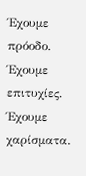Έχουμε πρόοδο. Έχουμε επιτυχίες. Έχουμε χαρίσματα.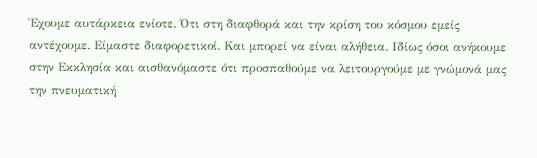Έχουμε αυτάρκεια ενίοτε. Ότι στη διαφθορά και την κρίση του κόσμου εμείς αντέχουμε. Είμαστε διαφορετικοί. Και μπορεί να είναι αλήθεια. Ιδίως όσοι ανήκουμε στην Εκκλησία και αισθανόμαστε ότι προσπαθούμε να λειτουργούμε με γνώμονά μας την πνευματική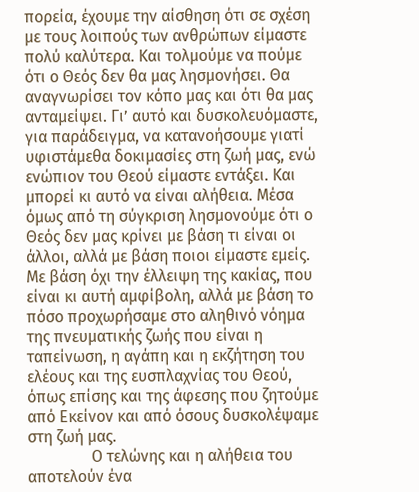πορεία, έχουμε την αίσθηση ότι σε σχέση με τους λοιπούς των ανθρώπων είμαστε πολύ καλύτερα. Και τολμούμε να πούμε ότι ο Θεός δεν θα μας λησμονήσει. Θα αναγνωρίσει τον κόπο μας και ότι θα μας ανταμείψει. Γι’ αυτό και δυσκολευόμαστε, για παράδειγμα, να κατανοήσουμε γιατί υφιστάμεθα δοκιμασίες στη ζωή μας, ενώ ενώπιον του Θεού είμαστε εντάξει. Και μπορεί κι αυτό να είναι αλήθεια. Μέσα όμως από τη σύγκριση λησμονούμε ότι ο Θεός δεν μας κρίνει με βάση τι είναι οι άλλοι, αλλά με βάση ποιοι είμαστε εμείς. Με βάση όχι την έλλειψη της κακίας, που είναι κι αυτή αμφίβολη, αλλά με βάση το πόσο προχωρήσαμε στο αληθινό νόημα της πνευματικής ζωής που είναι η ταπείνωση, η αγάπη και η εκζήτηση του ελέους και της ευσπλαχνίας του Θεού, όπως επίσης και της άφεσης που ζητούμε από Εκείνον και από όσους δυσκολέψαμε στη ζωή μας.
                Ο τελώνης και η αλήθεια του αποτελούν ένα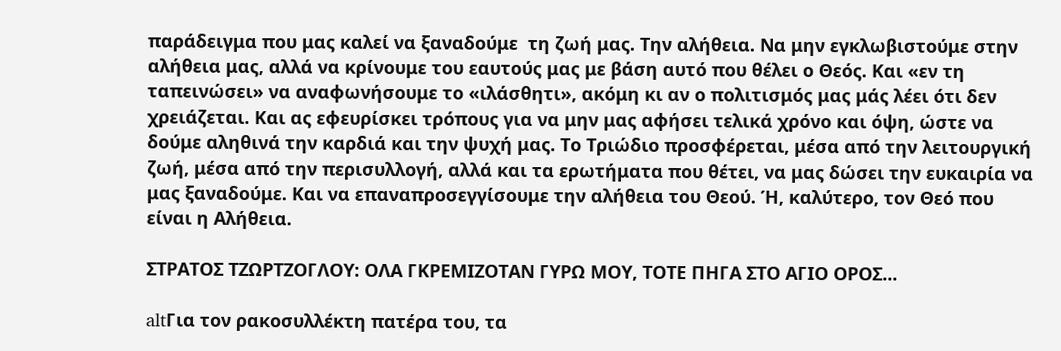παράδειγμα που μας καλεί να ξαναδούμε  τη ζωή μας. Την αλήθεια. Να μην εγκλωβιστούμε στην αλήθεια μας, αλλά να κρίνουμε του εαυτούς μας με βάση αυτό που θέλει ο Θεός. Και «εν τη ταπεινώσει» να αναφωνήσουμε το «ιλάσθητι», ακόμη κι αν ο πολιτισμός μας μάς λέει ότι δεν χρειάζεται. Και ας εφευρίσκει τρόπους για να μην μας αφήσει τελικά χρόνο και όψη, ώστε να δούμε αληθινά την καρδιά και την ψυχή μας. Το Τριώδιο προσφέρεται, μέσα από την λειτουργική ζωή, μέσα από την περισυλλογή, αλλά και τα ερωτήματα που θέτει, να μας δώσει την ευκαιρία να μας ξαναδούμε. Και να επαναπροσεγγίσουμε την αλήθεια του Θεού. Ή, καλύτερο, τον Θεό που είναι η Αλήθεια.

ΣΤΡΑΤΟΣ ΤΖΩΡΤΖΟΓΛΟΥ: ΟΛΑ ΓΚΡΕΜΙΖΟΤΑΝ ΓΥΡΩ ΜΟΥ, ΤΟΤΕ ΠΗΓΑ ΣΤΟ ΑΓΙΟ ΟΡΟΣ...

altΓια τον ρακοσυλλέκτη πατέρα του, τα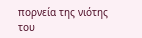πορνεία της νιότης του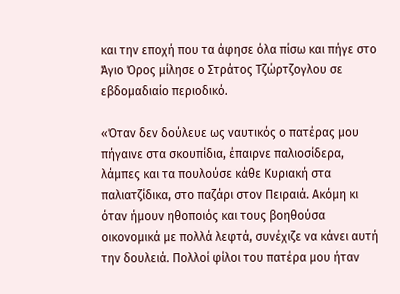και την εποχή που τα άφησε όλα πίσω και πήγε στο Άγιο Όρος μίλησε ο Στράτος Τζώρτζογλου σε εβδομαδιαίο περιοδικό.

«Όταν δεν δούλευε ως ναυτικός ο πατέρας μου πήγαινε στα σκουπίδια, έπαιρνε παλιοσίδερα, λάμπες και τα πουλούσε κάθε Κυριακή στα παλιατζίδικα, στο παζάρι στον Πειραιά. Ακόμη κι όταν ήμουν ηθοποιός και τους βοηθούσα οικονομικά με πολλά λεφτά, συνέχιζε να κάνει αυτή την δουλειά. Πολλοί φίλοι του πατέρα μου ήταν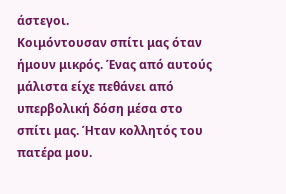άστεγοι.
Κοιμόντουσαν σπίτι μας όταν ήμουν μικρός. Ένας από αυτούς μάλιστα είχε πεθάνει από υπερβολική δόση μέσα στο σπίτι μας. Ήταν κολλητός του πατέρα μου.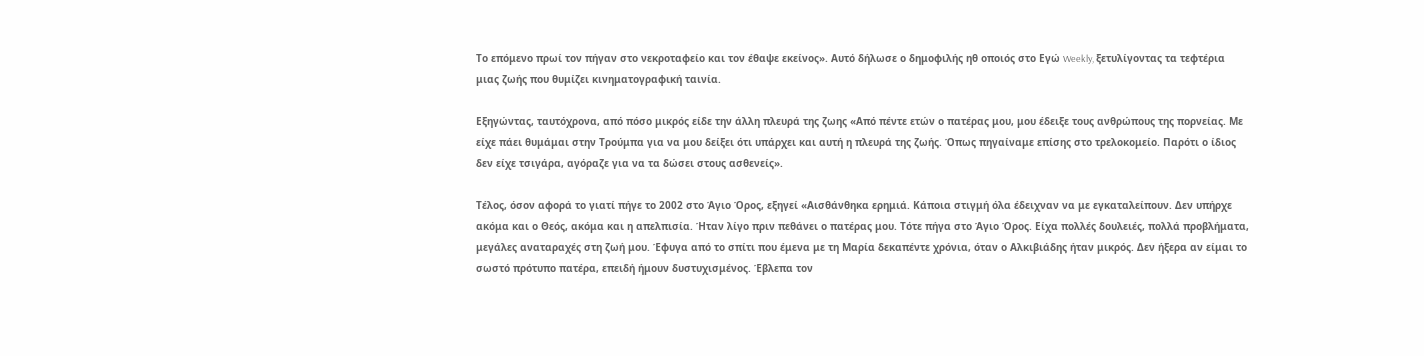Το επόμενο πρωί τον πήγαν στο νεκροταφείο και τον έθαψε εκείνος». Αυτό δήλωσε ο δημοφιλής ηθ οποιός στο Εγώ Weekly, ξετυλίγοντας τα τεφτέρια μιας ζωής που θυμίζει κινηματογραφική ταινία.

Εξηγώντας, ταυτόχρονα, από πόσο μικρός είδε την άλλη πλευρά της ζωης «Από πέντε ετών ο πατέρας μου, μου έδειξε τους ανθρώπους της πορνείας. Με είχε πάει θυμάμαι στην Τρούμπα για να μου δείξει ότι υπάρχει και αυτή η πλευρά της ζωής. Όπως πηγαίναμε επίσης στο τρελοκομείο. Παρότι ο ίδιος δεν είχε τσιγάρα, αγόραζε για να τα δώσει στους ασθενείς».

Τέλος, όσον αφορά το γιατί πήγε το 2002 στο Άγιο Όρος, εξηγεί «Αισθάνθηκα ερημιά. Κάποια στιγμή όλα έδειχναν να με εγκαταλείπουν. Δεν υπήρχε ακόμα και ο Θεός, ακόμα και η απελπισία. Ήταν λίγο πριν πεθάνει ο πατέρας μου. Τότε πήγα στο Άγιο Όρος. Είχα πολλές δουλειές, πολλά προβλήματα, μεγάλες αναταραχές στη ζωή μου. Έφυγα από το σπίτι που έμενα με τη Μαρία δεκαπέντε χρόνια, όταν ο Αλκιβιάδης ήταν μικρός. Δεν ήξερα αν είμαι το σωστό πρότυπο πατέρα, επειδή ήμουν δυστυχισμένος. Έβλεπα τον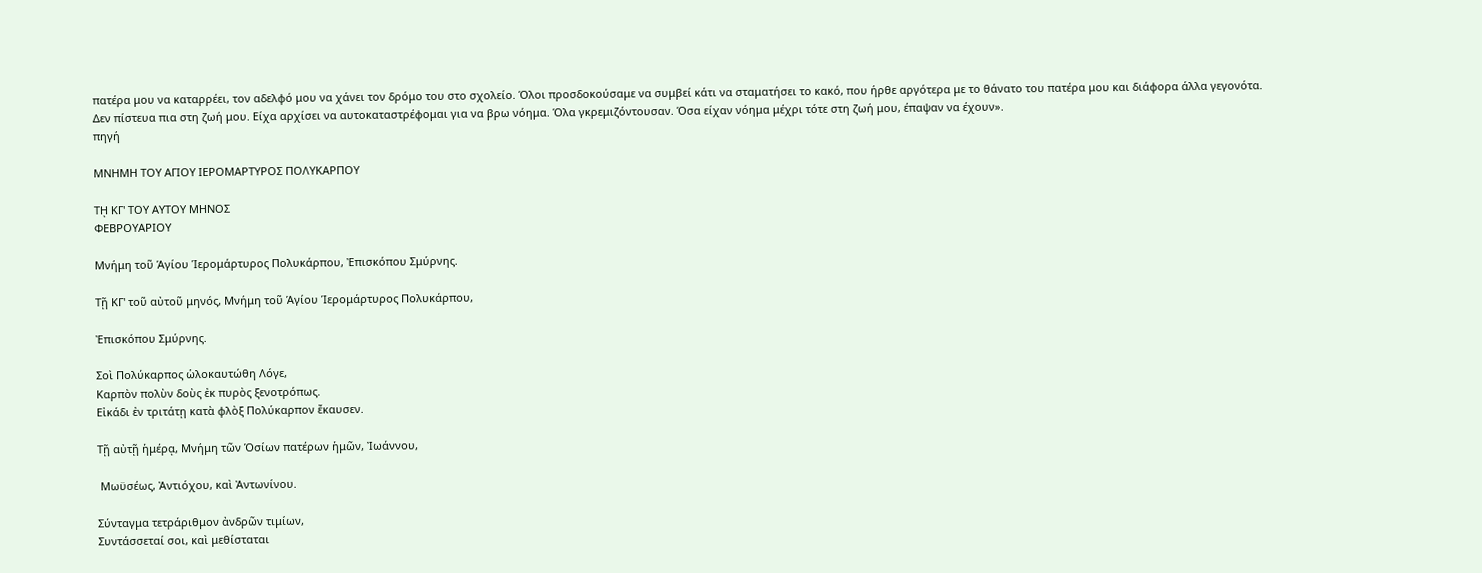πατέρα μου να καταρρέει, τον αδελφό μου να χάνει τον δρόμο του στο σχολείο. Όλοι προσδοκούσαμε να συμβεί κάτι να σταματήσει το κακό, που ήρθε αργότερα με το θάνατο του πατέρα μου και διάφορα άλλα γεγονότα.
Δεν πίστευα πια στη ζωή μου. Είχα αρχίσει να αυτοκαταστρέφομαι για να βρω νόημα. Όλα γκρεμιζόντουσαν. Όσα είχαν νόημα μέχρι τότε στη ζωή μου, έπαψαν να έχουν».
πηγή

ΜΝΗΜΗ ΤΟΥ ΑΓΙΟΥ ΙΕΡΟΜΑΡΤΥΡΟΣ ΠΟΛΥΚΑΡΠΟΥ

Τῌ ΚΓ' ΤΟΥ ΑΥΤΟΥ ΜΗΝΟΣ
ΦΕΒΡΟΥΑΡΙΟΥ

Μνήμη τοῦ Ἁγίου Ἱερομάρτυρος Πολυκάρπου, Ἐπισκόπου Σμύρνης.

Τῇ ΚΓ' τοῦ αὐτοῦ μηνός, Μνήμη τοῦ Ἁγίου Ἱερομάρτυρος Πολυκάρπου,

Ἐπισκόπου Σμύρνης.

Σοὶ Πολύκαρπος ὡλοκαυτώθη Λόγε,
Καρπὸν πολὺν δοὺς ἐκ πυρὸς ξενοτρόπως.
Εἰκάδι ἐν τριτάτῃ κατὰ φλὸξ Πολύκαρπον ἔκαυσεν.

Τῇ αὐτῇ ἡμέρᾳ, Μνήμη τῶν Ὁσίων πατέρων ἡμῶν, Ἰωάννου,

 Μωϋσέως, Ἀντιόχου, καὶ Ἀντωνίνου.

Σύνταγμα τετράριθμον ἀνδρῶν τιμίων,
Συντάσσεταί σοι, καὶ μεθίσταται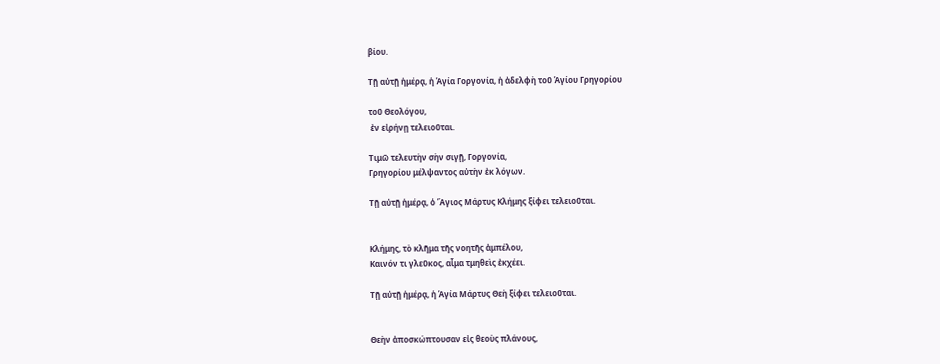βίου.

Τῇ αὐτῇ ἡμέρᾳ, ἡ Ἁγία Γοργονία, ἡ ἀδελφὴ τοῦ Ἁγίου Γρηγορίου

τοῦ Θεολόγου,
 ἐν εἰρήνῃ τελειοῦται.

Τιμῶ τελευτὴν σὴν σιγῇ, Γοργονία,
Γρηγορίου μέλψαντος αὐτὴν ἐκ λόγων.

Τῇ αὐτῇ ἡμέρᾳ, ὁ Ἅγιος Μάρτυς Κλήμης ξίφει τελειοῦται.


Κλήμης, τὸ κλῆμα τῆς νοητῆς ἀμπέλου,
Καινόν τι γλεῦκος, αἷμα τμηθεὶς ἐκχέει.

Τῇ αὐτῇ ἡμέρᾳ, ἡ Ἁγία Μάρτυς Θεὴ ξίφει τελειοῦται.


Θεὴν ἀποσκώπτουσαν εἰς θεοὺς πλάνους,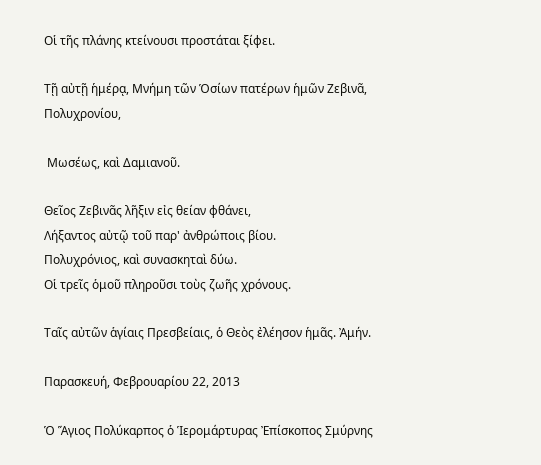Οἱ τῆς πλάνης κτείνουσι προστάται ξίφει.

Τῇ αὐτῇ ἡμέρᾳ, Μνήμη τῶν Ὁσίων πατέρων ἡμῶν Ζεβινᾶ, Πολυχρονίου,

 Μωσέως, καὶ Δαμιανοῦ.

Θεῖος Ζεβινᾶς λῆξιν εἰς θείαν φθάνει,
Λήξαντος αὐτῷ τοῦ παρ' ἀνθρώποις βίου.
Πολυχρόνιος, καὶ συνασκηταὶ δύω.
Οἱ τρεῖς ὁμοῦ πληροῦσι τοὺς ζωῆς χρόνους.

Ταῖς αὐτῶν ἁγίαις Πρεσβείαις, ὁ Θεὸς ἐλέησον ἡμᾶς. Ἀμήν.

Παρασκευή, Φεβρουαρίου 22, 2013

Ὁ Ἅγιος Πολύκαρπος ὁ Ἱερομάρτυρας Ἐπίσκοπος Σμύρνης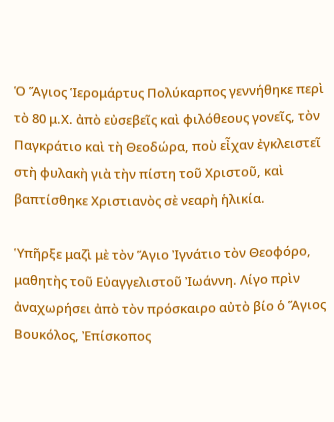Ὁ Ἅγιος Ἱερομάρτυς Πολύκαρπος γεννήθηκε περὶ τὸ 80 μ.Χ. ἀπὸ εὐσεβεῖς καὶ φιλόθεους γονεῖς, τὸν Παγκράτιο καὶ τὴ Θεοδώρα, ποὺ εἶχαν ἐγκλειστεῖ στὴ φυλακὴ γιὰ τὴν πίστη τοῦ Χριστοῦ, καὶ βαπτίσθηκε Χριστιανὸς σὲ νεαρὴ ἡλικία.

Ὑπῆρξε μαζὶ μὲ τὸν Ἅγιο Ἰγνάτιο τὸν Θεοφόρο, μαθητὴς τοῦ Εὐαγγελιστοῦ Ἰωάννη. Λίγο πρὶν ἀναχωρήσει ἀπὸ τὸν πρόσκαιρο αὐτὸ βίο ὁ Ἅγιος Βουκόλος, Ἐπίσκοπος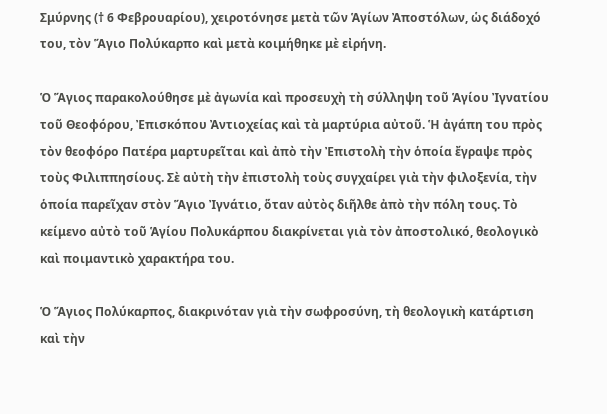Σμύρνης († 6 Φεβρουαρίου), χειροτόνησε μετὰ τῶν Ἁγίων Ἀποστόλων, ὡς διάδοχό του, τὸν Ἅγιο Πολύκαρπο καὶ μετὰ κοιμήθηκε μὲ εἰρήνη.

Ὁ Ἅγιος παρακολούθησε μὲ ἀγωνία καὶ προσευχὴ τὴ σύλληψη τοῦ Ἁγίου Ἰγνατίου τοῦ Θεοφόρου, Ἐπισκόπου Ἀντιοχείας καὶ τὰ μαρτύρια αὐτοῦ. Ἡ ἀγάπη του πρὸς τὸν θεοφόρο Πατέρα μαρτυρεῖται καὶ ἀπὸ τὴν Ἐπιστολὴ τὴν ὁποία ἔγραψε πρὸς τοὺς Φιλιππησίους. Σὲ αὐτὴ τὴν ἐπιστολὴ τοὺς συγχαίρει γιὰ τὴν φιλοξενία, τὴν ὁποία παρεῖχαν στὸν Ἅγιο Ἰγνάτιο, ὅταν αὐτὸς διῆλθε ἀπὸ τὴν πόλη τους. Τὸ κείμενο αὐτὸ τοῦ Ἁγίου Πολυκάρπου διακρίνεται γιὰ τὸν ἀποστολικό, θεολογικὸ καὶ ποιμαντικὸ χαρακτήρα του.

Ὁ Ἅγιος Πολύκαρπος, διακρινόταν γιὰ τὴν σωφροσύνη, τὴ θεολογικὴ κατάρτιση καὶ τὴν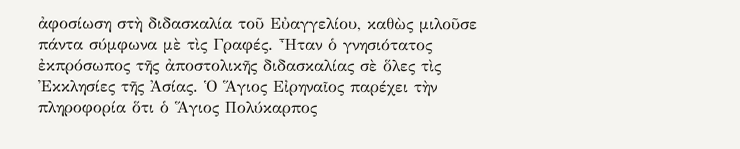ἀφοσίωση στὴ διδασκαλία τοῦ Εὐαγγελίου, καθὼς μιλοῦσε πάντα σύμφωνα μὲ τὶς Γραφές. Ἦταν ὁ γνησιότατος ἐκπρόσωπος τῆς ἀποστολικῆς διδασκαλίας σὲ ὅλες τὶς Ἐκκλησίες τῆς Ἀσίας. Ὁ Ἅγιος Εἰρηναῖος παρέχει τὴν πληροφορία ὅτι ὁ Ἅγιος Πολύκαρπος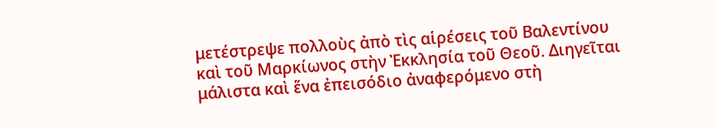μετέστρεψε πολλοὺς ἀπὸ τὶς αἱρέσεις τοῦ Βαλεντίνου καὶ τοῦ Μαρκίωνος στὴν Ἐκκλησία τοῦ Θεοῦ. Διηγεῖται μάλιστα καὶ ἕνα ἐπεισόδιο ἀναφερόμενο στὴ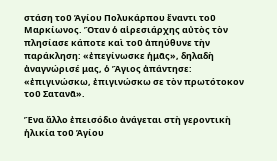στάση τοῦ Ἁγίου Πολυκάρπου ἔναντι τοῦ Μαρκίωνος. Ὅταν ὁ αἱρεσιάρχης αὐτὸς τὸν πλησίασε κάποτε καὶ τοῦ ἀπηύθυνε τὴν παράκληση: «ἐπεγίνωσκε ἡμᾶς», δηλαδὴ ἀναγνώρισέ μας, ὁ Ἅγιος ἀπάντησε: «ἐπιγινώσκω, ἐπιγινώσκω σε τὸν πρωτότοκον τοῦ Σατανᾶ».

Ἕνα ἄλλο ἐπεισόδιο ἀνάγεται στὴ γεροντικὴ ἡλικία τοῦ Ἁγίου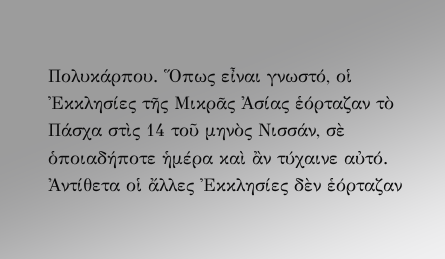Πολυκάρπου. Ὅπως εἶναι γνωστό, οἱ Ἐκκλησίες τῆς Μικρᾶς Ἀσίας ἑόρταζαν τὸ Πάσχα στὶς 14 τοῦ μηνὸς Νισσάν, σὲ ὁποιαδήποτε ἡμέρα καὶ ἂν τύχαινε αὐτό. Ἀντίθετα οἱ ἄλλες Ἐκκλησίες δὲν ἑόρταζαν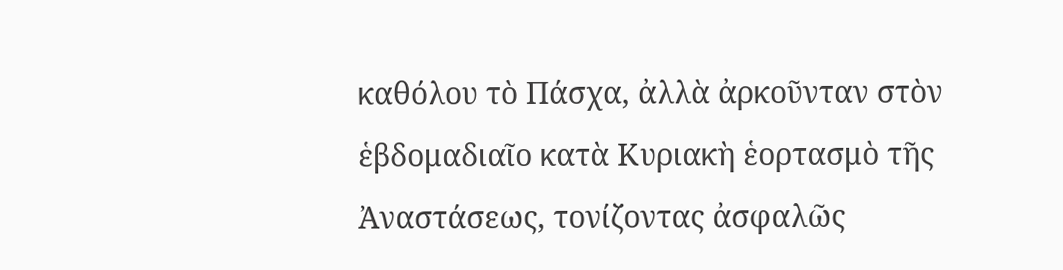καθόλου τὸ Πάσχα, ἀλλὰ ἀρκοῦνταν στὸν ἑβδομαδιαῖο κατὰ Κυριακὴ ἑορτασμὸ τῆς Ἀναστάσεως, τονίζοντας ἀσφαλῶς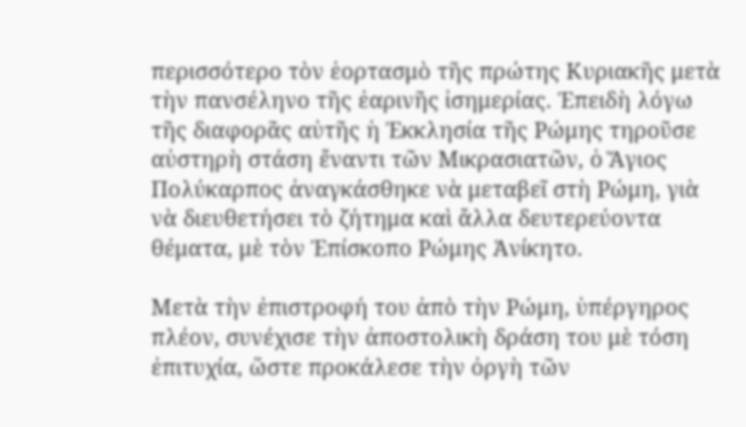περισσότερο τὸν ἑορτασμὸ τῆς πρώτης Κυριακῆς μετὰ τὴν πανσέληνο τῆς ἐαρινῆς ἰσημερίας. Ἐπειδὴ λόγω τῆς διαφορᾶς αὐτῆς ἡ Ἐκκλησία τῆς Ρώμης τηροῦσε αὐστηρὴ στάση ἔναντι τῶν Μικρασιατῶν, ὁ Ἅγιος Πολύκαρπος ἀναγκάσθηκε νὰ μεταβεῖ στὴ Ρώμη, γιὰ νὰ διευθετήσει τὸ ζήτημα καὶ ἄλλα δευτερεύοντα θέματα, μὲ τὸν Ἐπίσκοπο Ρώμης Ἀνίκητο.

Μετὰ τὴν ἐπιστροφή του ἀπὸ τὴν Ρώμη, ὑπέργηρος πλέον, συνέχισε τὴν ἀποστολικὴ δράση του μὲ τόση ἐπιτυχία, ὥστε προκάλεσε τὴν ὀργὴ τῶν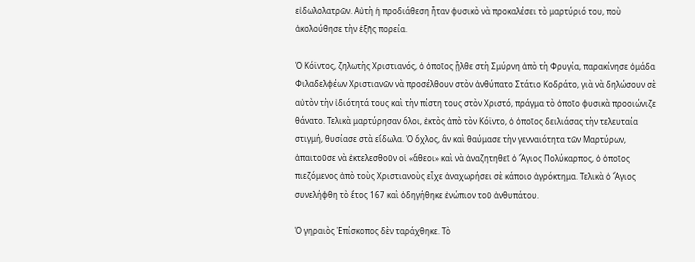εἰδωλολατρῶν. Αὐτὴ ἡ προδιάθεση ἦταν φυσικὸ νὰ προκαλέσει τὸ μαρτύριό του, ποὺ ἀκολούθησε τὴν ἑξῆς πορεία.

Ὁ Κόϊντος, ζηλωτὴς Χριστιανός, ὁ ὁποῖος ᾖλθε στὴ Σμύρνη ἀπὸ τὴ Φρυγία, παρακίνησε ὁμάδα Φιλαδελφέων Χριστιανῶν νὰ προσέλθουν στὸν ἀνθύπατο Στάτιο Κοδράτο, γιὰ νὰ δηλώσουν σὲ αὐτὸν τὴν ἰδιότητά τους καὶ τὴν πίστη τους στὸν Χριστό, πράγμα τὸ ὁποῖο φυσικὰ προοιώνιζε θάνατο. Τελικὰ μαρτύρησαν ὅλοι, ἐκτὸς ἀπὸ τὸν Κόϊντο, ὁ ὁποῖος δειλιάσας τὴν τελευταία στιγμή, θυσίασε στὰ εἴδωλα. Ὁ ὄχλος, ἂν καὶ θαύμασε τὴν γενναιότητα τῶν Μαρτύρων, ἀπαιτοῦσε νὰ ἐκτελεσθοῦν οἱ «ἄθεοι» καὶ νὰ ἀναζητηθεῖ ὁ Ἅγιος Πολύκαρπος, ὁ ὁποῖος πιεζόμενος ἀπὸ τοὺς Χριστιανοὺς εἶχε ἀναχωρήσει σὲ κάποιο ἀγρόκτημα. Τελικὰ ὁ Ἅγιος συνελήφθη τὸ ἔτος 167 καὶ ὁδηγήθηκε ἐνώπιον τοῦ ἀνθυπάτου.

Ὁ γηραιὸς Ἐπίσκοπος δὲν ταράχθηκε. Τὸ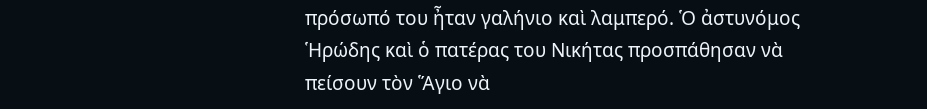πρόσωπό του ἦταν γαλήνιο καὶ λαμπερό. Ὁ ἀστυνόμος Ἡρώδης καὶ ὁ πατέρας του Νικήτας προσπάθησαν νὰ πείσουν τὸν Ἅγιο νὰ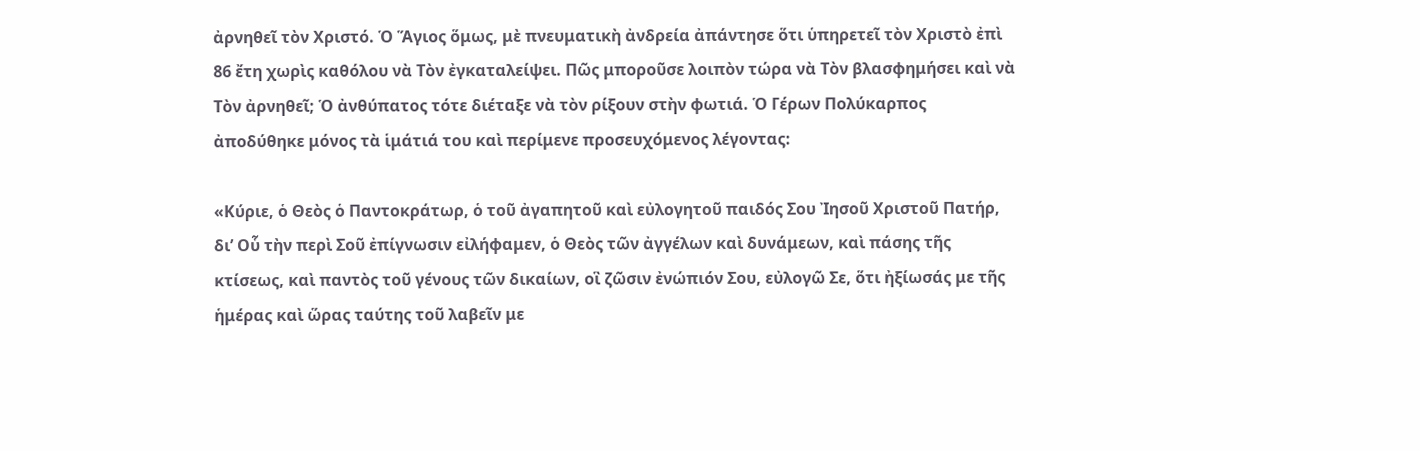ἀρνηθεῖ τὸν Χριστό. Ὁ Ἅγιος ὅμως, μὲ πνευματικὴ ἀνδρεία ἀπάντησε ὅτι ὑπηρετεῖ τὸν Χριστὸ ἐπὶ 86 ἔτη χωρὶς καθόλου νὰ Τὸν ἐγκαταλείψει. Πῶς μποροῦσε λοιπὸν τώρα νὰ Τὸν βλασφημήσει καὶ νὰ Τὸν ἀρνηθεῖ; Ὁ ἀνθύπατος τότε διέταξε νὰ τὸν ρίξουν στὴν φωτιά. Ὁ Γέρων Πολύκαρπος ἀποδύθηκε μόνος τὰ ἱμάτιά του καὶ περίμενε προσευχόμενος λέγοντας:

«Κύριε, ὁ Θεὸς ὁ Παντοκράτωρ, ὁ τοῦ ἀγαπητοῦ καὶ εὐλογητοῦ παιδός Σου Ἰησοῦ Χριστοῦ Πατήρ, δι’ Οὗ τὴν περὶ Σοῦ ἐπίγνωσιν εἰλήφαμεν, ὁ Θεὸς τῶν ἀγγέλων καὶ δυνάμεων, καὶ πάσης τῆς κτίσεως, καὶ παντὸς τοῦ γένους τῶν δικαίων, οἳ ζῶσιν ἐνώπιόν Σου, εὐλογῶ Σε, ὅτι ἠξίωσάς με τῆς ἡμέρας καὶ ὥρας ταύτης τοῦ λαβεῖν με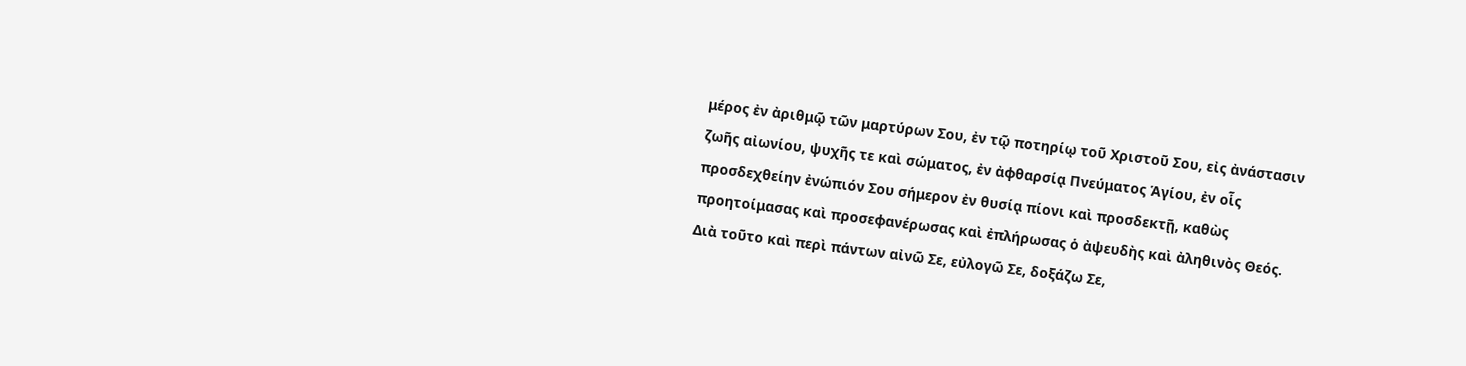μέρος ἐν ἀριθμῷ τῶν μαρτύρων Σου, ἐν τῷ ποτηρίῳ τοῦ Χριστοῦ Σου, εἰς ἀνάστασιν ζωῆς αἰωνίου, ψυχῆς τε καὶ σώματος, ἐν ἀφθαρσίᾳ Πνεύματος Ἁγίου, ἐν οἷς προσδεχθείην ἐνώπιόν Σου σήμερον ἐν θυσίᾳ πίονι καὶ προσδεκτῇ, καθὼς προητοίμασας καὶ προσεφανέρωσας καὶ ἐπλήρωσας ὁ ἀψευδὴς καὶ ἀληθινὸς Θεός. Διὰ τοῦτο καὶ περὶ πάντων αἰνῶ Σε, εὐλογῶ Σε, δοξάζω Σε,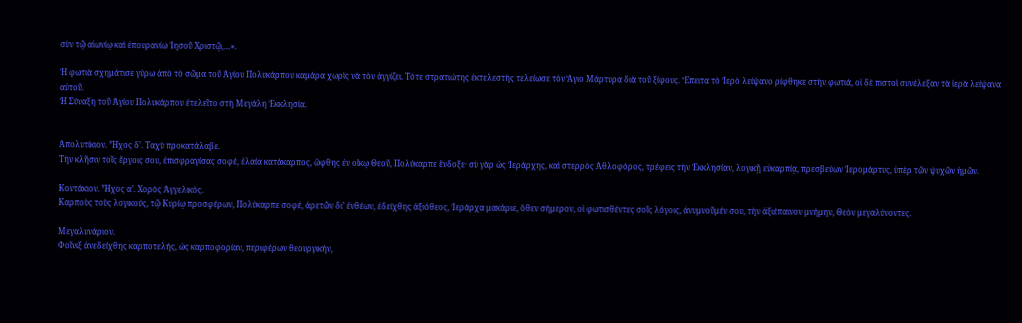σὺν τῷ αἰωνίῳ καὶ ἐπουρανίω Ἰησοῦ Χριστῷ,…».

Ἡ φωτιὰ σχημάτισε γύρω ἀπὸ τὸ σῶμα τοῦ Ἁγίου Πολυκάρπου καμάρα χωρὶς νὰ τὸν ἀγγίζει. Τότε στρατιώτης ἐκτελεστὴς τελείωσε τὸν Ἅγιο Μάρτυρα διὰ τοῦ ξίφους. Ἔπειτα τὸ Ἱερὸ λείψανο ρίφθηκε στὴν φωτιά, οἱ δὲ πιστοὶ συνέλεξαν τὰ ἱερὰ λείψανα αὐτοῦ.
Ἡ Σύναξη τοῦ Ἁγίου Πολυκάρπου ἐτελεῖτο στὴ Μεγάλη Ἐκκλησία.


Ἀπολυτίκιον. Ἦχος δ’. Ταχὺ προκατάλαβε.
Τὴν κλῆσιν τοῖς ἔργοις σου, ἐπισφραγίσας σοφέ, ἐλαία κατάκαρπος, ὤφθης ἐν οἴκῳ Θεοῦ, Πολύκαρπε ἔνδοξε· σὺ γὰρ ὡς Ἱεράρχης, καὶ στερρὸς Ἀθλοφόρος, τρέφεις τὴν Ἐκκλησίαν, λογικῇ εὐκαρπίᾳ, πρεσβεύων Ἱερομάρτυς, ὑπὲρ τῶν ψυχῶν ἡμῶν.

Κοντάκιον. Ἦχος α’. Χορὸς Ἀγγελικὸς.
Καρποὺς τοὺς λογικούς, τῷ Κυρίῳ προσφέρων, Πολύκαρπε σοφέ, ἀρετῶν δι’ ἐνθέων, ἐδείχθης ἀξιόθεος, Ἱεράρχα μακάριε, ὅθεν σήμερον, οἱ φωτισθέντες σοῖς λόγοις, ἀνυμνοῦμέν σου, τὴν ἀξιέπαινον μνήμην, Θεὸν μεγαλύνοντες.

Μεγαλυνάριον.
Φοῖνιξ ἀνεδείχθης καρποτελής, ὡς καρποφορίαν, περιφέρων θεουργικήν,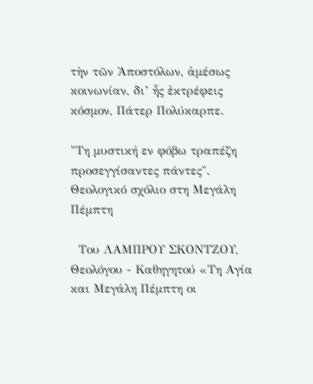τὴν τῶν Ἀποστόλων, ἀμέσως κοινωνίαν, δι’ ἧς ἐκτρέφεις κόσμον, Πάτερ Πολύκαρπε.

"Τη μυστική εν φόβω τραπέζη προσεγγίσαντες πάντες". Θεολογικό σχόλιο στη Μεγάλη Πέμπτη

  Του ΛΑΜΠΡΟΥ ΣΚΟΝΤΖΟΥ, Θεολόγου - Καθηγητού «Τη Αγία και Μεγάλη Πέμπτη οι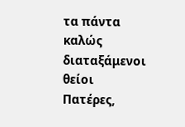τα πάντα καλώς διαταξάμενοι θείοι Πατέρες,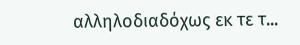αλληλοδιαδόχως εκ τε τ...